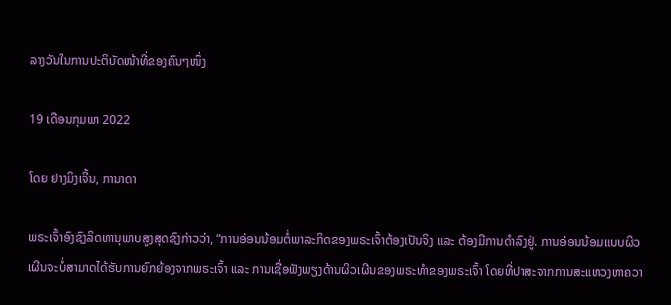ລາງວັນໃນການປະຕິບັດໜ້າທີ່ຂອງຄົນໆໜຶ່ງ

19 ເດືອນກຸມພາ 2022

ໂດຍ ຢາງມິງເຈີ້ນ, ການາດາ

ພຣະເຈົ້າອົງຊົງລິດທານຸພາບສູງສຸດຊົງກ່າວວ່າ, “ການອ່ອນນ້ອມຕໍ່ພາລະກິດຂອງພຣະເຈົ້າຕ້ອງເປັນຈິງ ແລະ ຕ້ອງມີການດໍາລົງຢູ່. ການອ່ອນນ້ອມແບບຜິວເຜີນຈະບໍ່ສາມາດໄດ້ຮັບການຍົກຍ້ອງຈາກພຣະເຈົ້າ ແລະ ການເຊື່ອຟັງພຽງດ້ານຜິວເຜີນຂອງພຣະທໍາຂອງພຣະເຈົ້າ ໂດຍທີ່ປາສະຈາກການສະແຫວງຫາຄວາ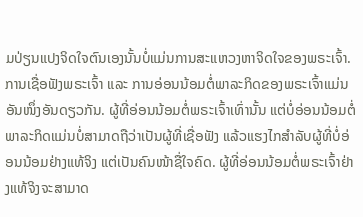ມປ່ຽນແປງຈິດໃຈຕົນເອງນັ້ນບໍ່ແມ່ນການສະແຫວງຫາຈິດໃຈຂອງພຣະເຈົ້າ. ການເຊື່ອຟັງພຣະເຈົ້າ ແລະ ການອ່ອນນ້ອມຕໍ່ພາລະກິດຂອງພຣະເຈົ້າແມ່ນອັນໜຶ່ງອັນດຽວກັນ. ຜູ້ທີ່ອ່ອນນ້ອມຕໍ່ພຣະເຈົ້າເທົ່ານັ້ນ ແຕ່ບໍ່ອ່ອນນ້ອມຕໍ່ພາລະກິດແມ່ນບໍ່ສາມາດຖືວ່າເປັນຜູ້ທີ່ເຊື່ອຟັງ ແລ້ວແຮງໄກສໍາລັບຜູ້ທີ່ບໍ່ອ່ອນນ້ອມຢ່າງແທ້ຈິງ ແຕ່ເປັນຄົນໜ້າຊື່ໃຈຄົດ. ຜູ້ທີ່ອ່ອນນ້ອມຕໍ່ພຣະເຈົ້າຢ່າງແທ້ຈິງຈະສາມາດ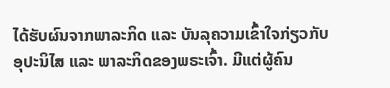ໄດ້ຮັບຜົນຈາກພາລະກິດ ແລະ ບັນລຸຄວາມເຂົ້າໃຈກ່ຽວກັບອຸປະນິໄສ ແລະ ພາລະກິດຂອງພຣະເຈົ້າ. ມີແຕ່ຜູ້ຄົນ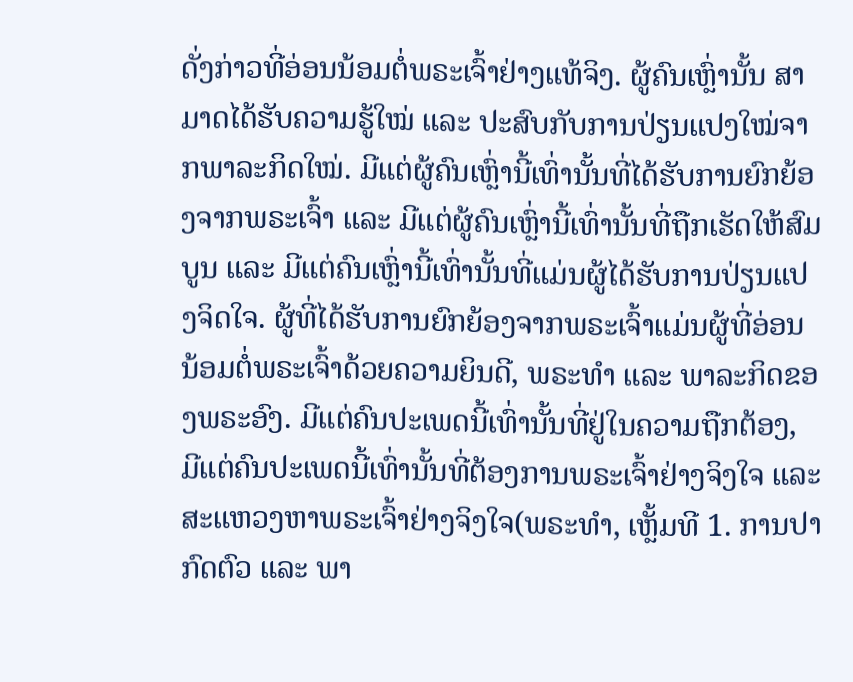ດັ່ງກ່າວທີ່ອ່ອນນ້ອມຕໍ່ພຣະເຈົ້າຢ່າງແທ້ຈິງ. ຜູ້ຄົນເຫຼົ່ານັ້ນ ສາມາດໄດ້ຮັບຄວາມຮູ້ໃໝ່ ແລະ ປະສົບກັບການປ່ຽນແປງໃໝ່ຈາກພາລະກິດໃໝ່. ມີແຕ່ຜູ້ຄົນເຫຼົ່ານີ້ເທົ່ານັ້ນທີ່ໄດ້ຮັບການຍົກຍ້ອງຈາກພຣະເຈົ້າ ແລະ ມີແຕ່ຜູ້ຄົນເຫຼົ່ານີ້ເທົ່ານັ້ນທີ່ຖືກເຮັດໃຫ້ສົມບູນ ແລະ ມີແຕ່ຄົນເຫຼົ່ານີ້ເທົ່ານັ້ນທີ່ແມ່ນຜູ້ໄດ້ຮັບການປ່ຽນແປງຈິດໃຈ. ຜູ້ທີ່ໄດ້ຮັບການຍົກຍ້ອງຈາກພຣະເຈົ້າແມ່ນຜູ້ທີ່ອ່ອນນ້ອມຕໍ່ພຣະເຈົ້າດ້ວຍຄວາມຍິນດີ, ພຣະທໍາ ແລະ ພາລະກິດຂອງພຣະອົງ. ມີແຕ່ຄົນປະເພດນີ້ເທົ່ານັ້ນທີ່ຢູ່ໃນຄວາມຖືກຕ້ອງ, ມີແຕ່ຄົນປະເພດນີ້ເທົ່ານັ້ນທີ່ຕ້ອງການພຣະເຈົ້າຢ່າງຈິງໃຈ ແລະ ສະແຫວງຫາພຣະເຈົ້າຢ່າງຈິງໃຈ(ພຣະທຳ, ເຫຼັ້ມທີ 1. ການປາກົດຕົວ ແລະ ພາ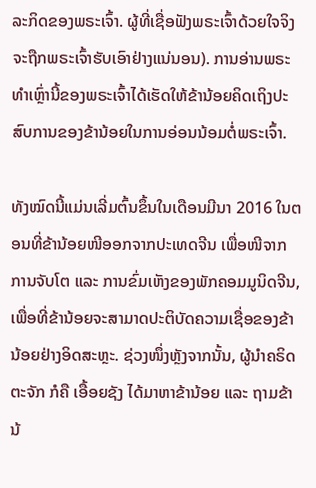ລະກິດຂອງພຣະເຈົ້າ. ຜູ້ທີ່ເຊື່ອຟັງພຣະເຈົ້າດ້ວຍໃຈຈິງ ຈະຖືກພຣະເຈົ້າຮັບເອົາຢ່າງແນ່ນອນ). ການອ່ານພຣະທໍາເຫຼົ່ານີ້ຂອງພຣະເຈົ້າໄດ້ເຮັດໃຫ້ຂ້ານ້ອຍຄິດເຖິງປະສົບການຂອງຂ້ານ້ອຍໃນການອ່ອນນ້ອມຕໍ່ພຣະເຈົ້າ.

ທັງໝົດນີ້ແມ່ນເລີ່ມຕົ້ນຂຶ້ນໃນເດືອນມີນາ 2016 ໃນຕອນທີ່ຂ້ານ້ອຍໜີອອກຈາກປະເທດຈີນ ເພື່ອໜີຈາກການຈັບໂຕ ແລະ ການຂົ່ມເຫັງຂອງພັກຄອມມູນິດຈີນ, ເພື່ອທີ່ຂ້ານ້ອຍຈະສາມາດປະຕິບັດຄວາມເຊື່ອຂອງຂ້ານ້ອຍຢ່າງອິດສະຫຼະ. ຊ່ວງໜຶ່ງຫຼັງຈາກນັ້ນ, ຜູ້ນໍາຄຣິດຕະຈັກ ກໍຄື ເອື້ອຍຊັງ ໄດ້ມາຫາຂ້ານ້ອຍ ແລະ ຖາມຂ້ານ້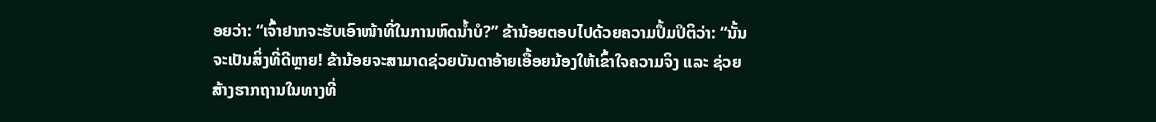ອຍວ່າ: “ເຈົ້າຢາກຈະຮັບເອົາໜ້າທີ່ໃນການຫົດນໍ້າບໍ?” ຂ້ານ້ອຍຕອບໄປດ້ວຍຄວາມປຶ້ມປິຕິວ່າ: “ນັ້ນຈະເປັນສິ່ງທີ່ດີຫຼາຍ! ຂ້ານ້ອຍຈະສາມາດຊ່ວຍບັນດາອ້າຍເອື້ອຍນ້ອງໃຫ້ເຂົ້າໃຈຄວາມຈິງ ແລະ ຊ່ວຍສ້າງຮາກຖານໃນທາງທີ່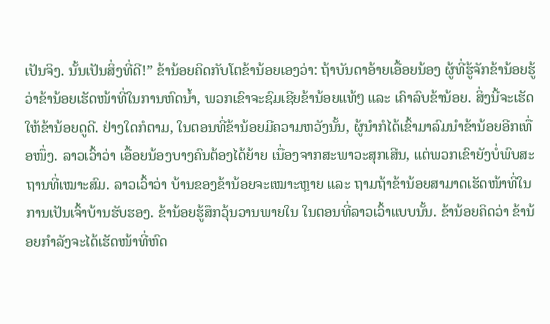ເປັນຈິງ. ນັ້ນເປັນສິ່ງທີ່ດີ!” ຂ້ານ້ອຍຄິດກັບໂຕຂ້ານ້ອຍເອງວ່າ: ຖ້າບັນດາອ້າຍເອື້ອຍນ້ອງ ຜູ້ທີ່ຮູ້ຈັກຂ້ານ້ອຍຮູ້ວ່າຂ້ານ້ອຍເຮັດໜ້າທີ່ໃນການຫົດນໍ້າ, ພວກເຂົາຈະຊົມເຊີຍຂ້ານ້ອຍແທ້ໆ ແລະ ເຄົາລົບຂ້ານ້ອຍ. ສິ່ງນີ້ຈະເຮັດໃຫ້ຂ້ານ້ອຍດູດີ. ຢ່າງໃດກໍຕາມ, ໃນຕອນທີ່ຂ້ານ້ອຍມີຄວາມຫວັງນັ້ນ, ຜູ້ນໍາກໍໄດ້ເຂົ້າມາລົມນໍາຂ້ານ້ອຍອີກເທື່ອໜຶ່ງ. ລາວເວົ້າວ່າ ເອື້ອຍນ້ອງບາງຄົນຕ້ອງໄດ້ຍ້າຍ ເນື່ອງຈາກສະພາວະສຸກເສີນ, ແຕ່ພວກເຂົາຍັງບໍ່ພົບສະຖານທີ່ເໝາະສົມ. ລາວເວົ້າວ່າ ບ້ານຂອງຂ້ານ້ອຍຈະເໝາະຫຼາຍ ແລະ ຖາມຖ້າຂ້ານ້ອຍສາມາດເຮັດໜ້າທີ່ໃນການເປັນເຈົ້າບ້ານຮັບຮອງ. ຂ້ານ້ອຍຮູ້ສຶກວຸ້ນວານພາຍໃນ ໃນຕອນທີ່ລາວເວົ້າແບບນັ້ນ. ຂ້ານ້ອຍຄິດວ່າ ຂ້ານ້ອຍກໍາລັງຈະໄດ້ເຮັດໜ້າທີ່ຫົດ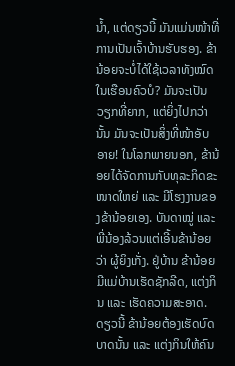ນໍ້າ, ແຕ່ດຽວນີ້ ມັນແມ່ນໜ້າທີ່ການເປັນເຈົ້າບ້ານຮັບຮອງ. ຂ້ານ້ອຍຈະບໍ່ໄດ້ໃຊ້ເວລາທັງໝົດໃນເຮືອນຄົວບໍ? ມັນຈະເປັນວຽກທີ່ຍາກ, ແຕ່ຍິ່ງໄປກວ່ານັ້ນ ມັນຈະເປັນສິ່ງທີ່ໜ້າອັບອາຍ! ໃນໂລກພາຍນອກ, ຂ້ານ້ອຍໄດ້ຈັດການກັບທຸລະກິດຂະໜາດໃຫຍ່ ແລະ ມີໂຮງງານຂອງຂ້ານ້ອຍເອງ. ບັນດາໝູ່ ແລະ ພີ່ນ້ອງລ້ວນແຕ່ເອີ້ນຂ້ານ້ອຍວ່າ ຜູ້ຍິງເກັ່ງ. ຢູ່ບ້ານ ຂ້ານ້ອຍມີແມ່ບ້ານເຮັດຊັກລີດ, ແຕ່ງກິນ ແລະ ເຮັດຄວາມສະອາດ. ດຽວນີ້ ຂ້ານ້ອຍຕ້ອງເຮັດບົດບາດນັ້ນ ແລະ ແຕ່ງກິນໃຫ້ຄົນ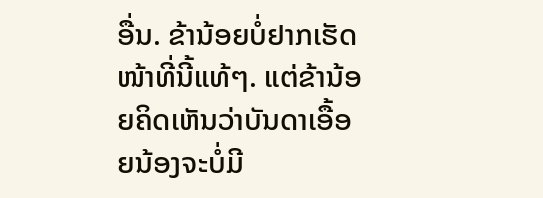ອື່ນ. ຂ້ານ້ອຍບໍ່ຢາກເຮັດໜ້າທີ່ນີ້ແທ້ໆ. ແຕ່ຂ້ານ້ອຍຄິດເຫັນວ່າບັນດາເອື້ອຍນ້ອງຈະບໍ່ມີ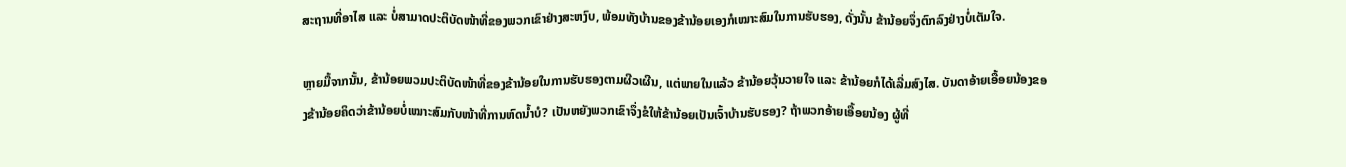ສະຖານທີ່ອາໄສ ແລະ ບໍ່ສາມາດປະຕິບັດໜ້າທີ່ຂອງພວກເຂົາຢ່າງສະຫງົບ, ພ້ອມທັງບ້ານຂອງຂ້ານ້ອຍເອງກໍເໝາະສົມໃນການຮັບຮອງ, ດັ່ງນັ້ນ ຂ້ານ້ອຍຈຶ່ງຕົກລົງຢ່າງບໍ່ເຕັມໃຈ.

ຫຼາຍມື້ຈາກນັ້ນ, ຂ້ານ້ອຍພວມປະຕິບັດໜ້າທີ່ຂອງຂ້ານ້ອຍໃນການຮັບຮອງຕາມຜີວເຜີນ, ແຕ່ພາຍໃນແລ້ວ ຂ້ານ້ອຍວຸ້ນວາຍໃຈ ແລະ ຂ້ານ້ອຍກໍໄດ້ເລີ່ມສົງໄສ. ບັນດາອ້າຍເອື້ອຍນ້ອງຂອງຂ້ານ້ອຍຄິດວ່າຂ້ານ້ອຍບໍ່ເໝາະສົມກັບໜ້າທີ່ການຫົດນໍ້າບໍ? ເປັນຫຍັງພວກເຂົາຈຶ່ງຂໍໃຫ້ຂ້ານ້ອຍເປັນເຈົ້າບ້ານຮັບຮອງ? ຖ້າພວກອ້າຍເອື້ອຍນ້ອງ ຜູ້ທີ່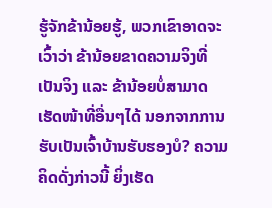ຮູ້ຈັກຂ້ານ້ອຍຮູ້, ພວກເຂົາອາດຈະເວົ້າວ່າ ຂ້ານ້ອຍຂາດຄວາມຈິງທີ່ເປັນຈິງ ແລະ ຂ້ານ້ອຍບໍ່ສາມາດເຮັດໜ້າທີ່ອື່ນໆໄດ້ ນອກຈາກການຮັບເປັນເຈົ້າບ້ານຮັບຮອງບໍ? ຄວາມຄິດດັ່ງກ່າວນີ້ ຍິ່ງເຮັດ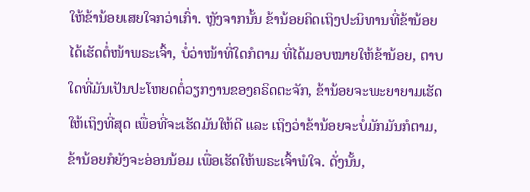ໃຫ້ຂ້ານ້ອຍເສຍໃຈກວ່າເກົ່າ. ຫຼັງຈາກນັ້ນ ຂ້ານ້ອຍຄິດເຖິງປະນິທານທີ່ຂ້ານ້ອຍໄດ້ເຮັດຕໍ່ໜ້າພຣະເຈົ້າ, ບໍ່ວ່າໜ້າທີ່ໃດກໍຕາມ ທີ່ໄດ້ມອບໝາຍໃຫ້ຂ້ານ້ອຍ, ຕາບໃດທີ່ມັນເປັນປະໂຫຍດຕໍ່ວຽກງານຂອງຄຣິດຕະຈັກ, ຂ້ານ້ອຍຈະພະຍາຍາມເຮັດໃຫ້ເຖິງທີ່ສຸດ ເພື່ອທີ່ຈະເຮັດມັນໃຫ້ດີ ແລະ ເຖິງວ່າຂ້ານ້ອຍຈະບໍ່ມັກມັນກໍຕາມ, ຂ້ານ້ອຍກໍຍັງຈະອ່ອນນ້ອມ ເພື່ອເຮັດໃຫ້ພຣະເຈົ້າພໍໃຈ. ດັ່ງນັ້ນ,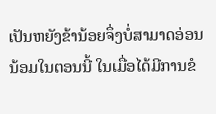ເປັນຫຍັງຂ້ານ້ອຍຈຶ່ງບໍ່ສາມາດອ່ອນນ້ອມໃນຕອນນີ້ ໃນເມື່ອໄດ້ມີການຂໍ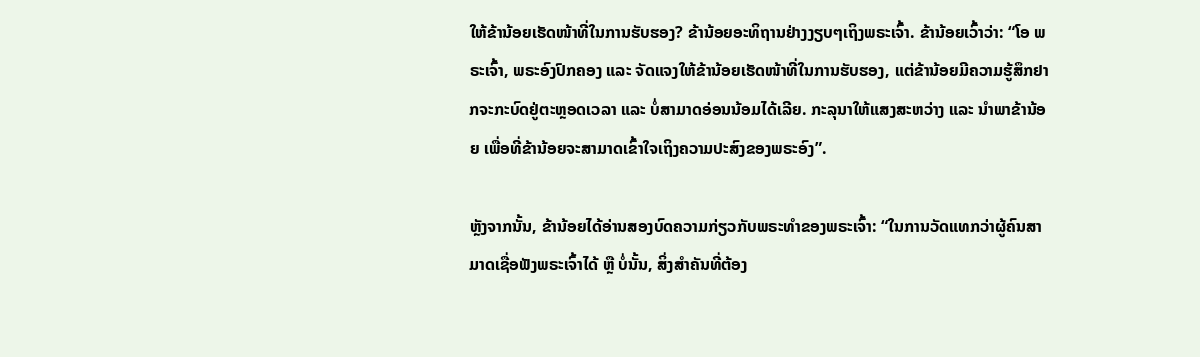ໃຫ້ຂ້ານ້ອຍເຮັດໜ້າທີ່ໃນການຮັບຮອງ? ຂ້ານ້ອຍອະທິຖານຢ່າງງຽບໆເຖິງພຣະເຈົ້າ. ຂ້ານ້ອຍເວົ້າວ່າ: “ໂອ ພຣະເຈົ້າ, ພຣະອົງປົກຄອງ ແລະ ຈັດແຈງໃຫ້ຂ້ານ້ອຍເຮັດໜ້າທີ່ໃນການຮັບຮອງ, ແຕ່ຂ້ານ້ອຍມີຄວາມຮູ້ສຶກຢາກຈະກະບົດຢູ່ຕະຫຼອດເວລາ ແລະ ບໍ່ສາມາດອ່ອນນ້ອມໄດ້ເລີຍ. ກະລຸນາໃຫ້ແສງສະຫວ່າງ ແລະ ນໍາພາຂ້ານ້ອຍ ເພື່ອທີ່ຂ້ານ້ອຍຈະສາມາດເຂົ້າໃຈເຖິງຄວາມປະສົງຂອງພຣະອົງ”.

ຫຼັງຈາກນັ້ນ, ຂ້ານ້ອຍໄດ້ອ່ານສອງບົດຄວາມກ່ຽວກັບພຣະທໍາຂອງພຣະເຈົ້າ: “ໃນການວັດແທກວ່າຜູ້ຄົນສາມາດເຊື່ອຟັງພຣະເຈົ້າໄດ້ ຫຼື ບໍ່ນັ້ນ, ສິ່ງສຳຄັນທີ່ຕ້ອງ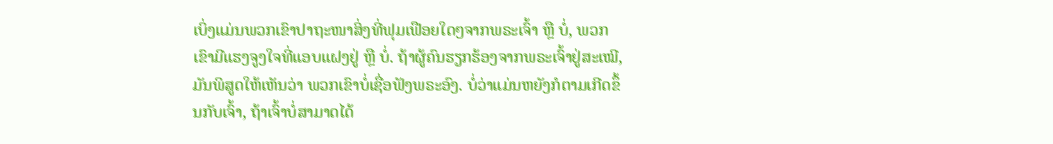ເບິ່ງແມ່ນພວກເຂົາປາຖະໜາສິ່ງທີ່ຟຸມເຟືອຍໃດໆຈາກພຣະເຈົ້າ ຫຼື ບໍ່, ພວກເຂົາມີແຮງຈູງໃຈທີ່ແອບແຝງຢູ່ ຫຼື ບໍ່. ຖ້າຜູ້ຄົນຮຽກຮ້ອງຈາກພຣະເຈົ້າຢູ່ສະເໝີ, ມັນພິສູດໃຫ້ເຫັນວ່າ ພວກເຂົາບໍ່ເຊື່ອຟັງພຣະອົງ. ບໍ່ວ່າແມ່ນຫຍັງກໍຕາມເກີດຂຶ້ນກັບເຈົ້າ, ຖ້າເຈົ້າບໍ່ສາມາດໄດ້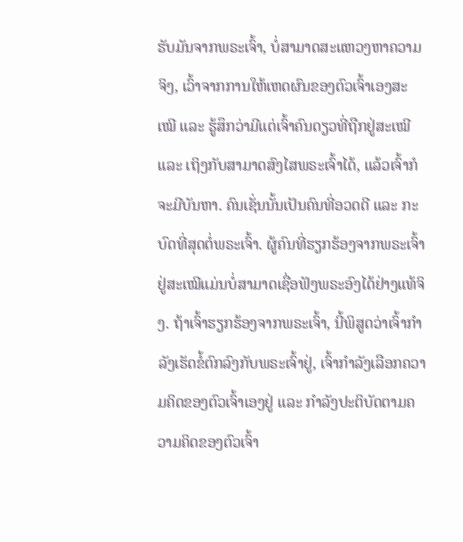ຮັບມັນຈາກພຣະເຈົ້າ, ບໍ່ສາມາດສະແຫວງຫາຄວາມຈິງ, ເວົ້າຈາກການໃຫ້ເຫດຜົນຂອງຕົວເຈົ້າເອງສະເໝີ ແລະ ຮູ້ສຶກວ່າມີແຕ່ເຈົ້າຄົນດຽວທີ່ຖືກຢູ່ສະເໝີ ແລະ ເຖິງກັບສາມາດສົງໄສພຣະເຈົ້າໄດ້, ແລ້ວເຈົ້າກໍຈະມີບັນຫາ. ຄົນເຊັ່ນນັ້ນເປັນຄົນທີ່ອວດດີ ແລະ ກະບົດທີ່ສຸດຕໍ່ພຣະເຈົ້າ. ຜູ້ຄົນທີ່ຮຽກຮ້ອງຈາກພຣະເຈົ້າຢູ່ສະເໝີແມ່ນບໍ່ສາມາດເຊື່ອຟັງພຣະອົງໄດ້ຢ່າງແທ້ຈິງ. ຖ້າເຈົ້າຮຽກຮ້ອງຈາກພຣະເຈົ້າ, ນີ້ພິສູດວ່າເຈົ້າກຳລັງເຮັດຂໍ້ຕົກລົງກັບພຣະເຈົ້າຢູ່, ເຈົ້າກຳລັງເລືອກຄວາມຄິດຂອງຕົວເຈົ້າເອງຢູ່ ແລະ ກຳລັງປະຕິບັດຕາມຄວາມຄິດຂອງຕົວເຈົ້າ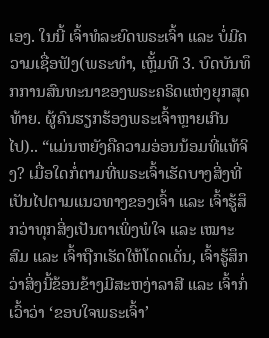ເອງ. ໃນນີ້ ເຈົ້າທໍລະຍົດພຣະເຈົ້າ ແລະ ບໍ່ມີຄວາມເຊື່ອຟັງ(ພຣະທຳ, ເຫຼັ້ມທີ 3. ບົດບັນທຶກການສົນທະນາຂອງພຣະຄຣິດແຫ່ງຍຸກສຸດທ້າຍ. ຜູ້ຄົນຮຽກຮ້ອງພຣະເຈົ້າຫຼາຍເກີນໄປ).. “ແມ່ນຫຍັງຄືຄວາມອ່ອນນ້ອມທີ່ແທ້ຈິງ? ເມື່ອໃດກໍ່ຕາມທີ່ພຣະເຈົ້າເຮັດບາງສິ່ງທີ່ເປັນໄປຕາມແນວທາງຂອງເຈົ້າ ແລະ ເຈົ້າຮູ້ສຶກວ່າທຸກສິ່ງເປັນຕາເພິ່ງພໍໃຈ ແລະ ເໝາະສົມ ແລະ ເຈົ້າຖືກເຮັດໃຫ້ໂດດເດັ່ນ, ເຈົ້າຮູ້ສຶກວ່າສິ່ງນີ້ຂ້ອນຂ້າງມີສະຫງ່າລາສີ ແລະ ເຈົ້າກໍ່ເວົ້າວ່າ ‘ຂອບໃຈພຣະເຈົ້າ’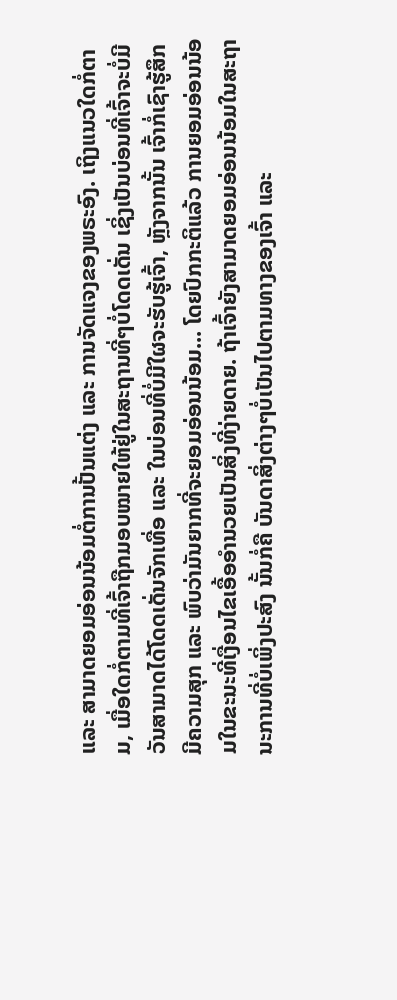ແລະ ສາມາດຍອມອ່ອນນ້ອມຕໍ່ການປັ້ນແຕ່ງ ແລະ ການຈັດແຈງຂອງພຣະອົງ. ເຖິງແນວໃດກໍ່ຕາມ, ເມື່ອໃດກໍ່ຕາມທີ່ເຈົ້າຖືກມອບໝາຍໃຫ້ຢູ່ໃນສະຖານທີ່ໆບໍ່ໂດດເດັ່ນ ເຊິ່ງເປັນບ່ອນທີ່ເຈົ້າຈະບໍ່ມີວັນສາມາດໄດ້ໂດດເດັ່ນຈັກເທື່ອ ແລະ ໃນບ່ອນທີ່ບໍ່ມີໃຜຈະຮັບຮູ້ເຈົ້າ, ຫຼັງຈາກນັ້ນ ເຈົ້າກໍ່ເຊົາຮູ້ສຶກມີຄວາມສຸກ ແລະ ພົບວ່າມັນຍາກທີ່ຈະຍອມອ່ອນນ້ອມ... ໂດຍປົກກະຕິແລ້ວ ການຍອມອ່ອນນ້ອມໃນຂະນະທີ່ເງື່ອນໄຂເອື້ອອຳນວຍເປັນສິ່ງທີ່ງ່າຍດາຍ. ຖ້າເຈົ້າຍັງສາມາດຍອມອ່ອນນ້ອມໃນສະຖານະການທີ່ບໍ່ເພິ່ງປະສົງ ນັ້ນກໍ່ຄື ບັນດາສິ່ງຕ່າງໆບໍ່ເປັນໄປຕາມທາງຂອງເຈົ້າ ແລະ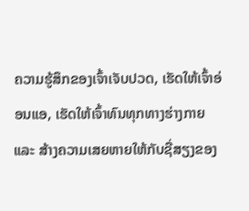ຄວາມຮູ້ສຶກຂອງເຈົ້າເຈັບປວດ, ເຮັດໃຫ້ເຈົ້າອ່ອນແອ, ເຮັດໃຫ້ເຈົ້າທົນທຸກທາງຮ່າງກາຍ ແລະ ສ້າງຄວາມເສຍຫາຍໃຫ້ກັບຊື່ສຽງຂອງ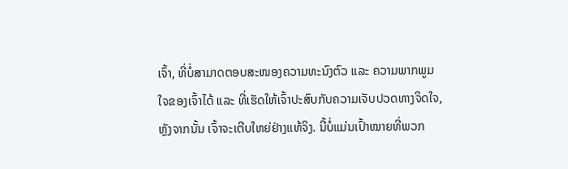ເຈົ້າ, ທີ່ບໍ່ສາມາດຕອບສະໜອງຄວາມທະນົງຕົວ ແລະ ຄວາມພາກພູມໃຈຂອງເຈົ້າໄດ້ ແລະ ທີ່ເຮັດໃຫ້ເຈົ້າປະສົບກັບຄວາມເຈັບປວດທາງຈິດໃຈ, ຫຼັງຈາກນັ້ນ ເຈົ້າຈະເຕີບໃຫຍ່ຢ່າງແທ້ຈິງ. ນີ້ບໍ່ແມ່ນເປົ້າໝາຍທີ່ພວກ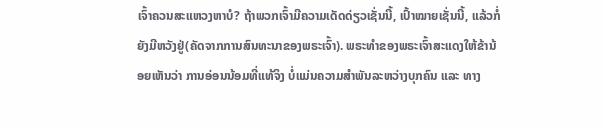ເຈົ້າຄວນສະແຫວງຫາບໍ? ຖ້າພວກເຈົ້າມີຄວາມເດັດດ່ຽວເຊັ່ນນີ້, ເປົ້າໝາຍເຊັ່ນນີ້, ແລ້ວກໍ່ຍັງມີຫວັງຢູ່(ຄັດຈາກການສົນທະນາຂອງພຣະເຈົ້າ). ພຣະທໍາຂອງພຣະເຈົ້າສະແດງໃຫ້ຂ້ານ້ອຍເຫັນວ່າ ການອ່ອນນ້ອມທີ່ແທ້ຈິງ ບໍ່ແມ່ນຄວາມສໍາພັນລະຫວ່າງບຸກຄົນ ແລະ ທາງ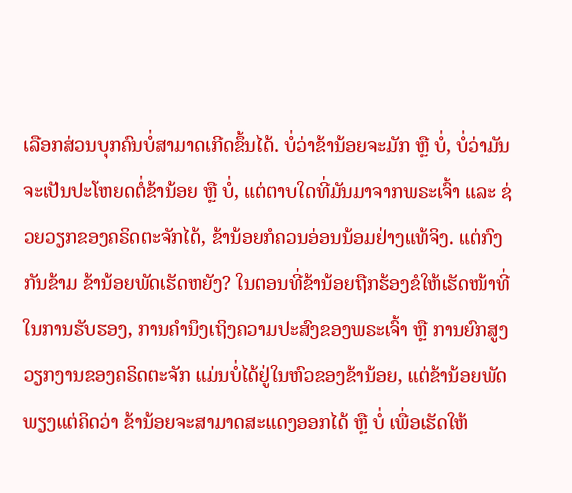ເລືອກສ່ວນບຸກຄົນບໍ່ສາມາດເກີດຂຶ້ນໄດ້. ບໍ່ວ່າຂ້ານ້ອຍຈະມັກ ຫຼື ບໍ່, ບໍ່ວ່າມັນຈະເປັນປະໂຫຍດຕໍ່ຂ້ານ້ອຍ ຫຼື ບໍ່, ແຕ່ຕາບໃດທີ່ມັນມາຈາກພຣະເຈົ້າ ແລະ ຊ່ວຍວຽກຂອງຄຣິດຕະຈັກໄດ້, ຂ້ານ້ອຍກໍຄວນອ່ອນນ້ອມຢ່າງແທ້ຈິງ. ແຕ່ກົງກັນຂ້າມ ຂ້ານ້ອຍພັດເຮັດຫຍັງ? ໃນຕອນທີ່ຂ້ານ້ອຍຖືກຮ້ອງຂໍໃຫ້ເຮັດໜ້າທີ່ໃນການຮັບຮອງ, ການຄໍານຶງເຖິງຄວາມປະສົງຂອງພຣະເຈົ້າ ຫຼື ການຍົກສູງວຽກງານຂອງຄຣິດຕະຈັກ ແມ່ນບໍ່ໄດ້ຢູ່ໃນຫົວຂອງຂ້ານ້ອຍ, ແຕ່ຂ້ານ້ອຍພັດພຽງແຕ່ຄິດວ່າ ຂ້ານ້ອຍຈະສາມາດສະແດງອອກໄດ້ ຫຼື ບໍ່ ເພື່ອເຮັດໃຫ້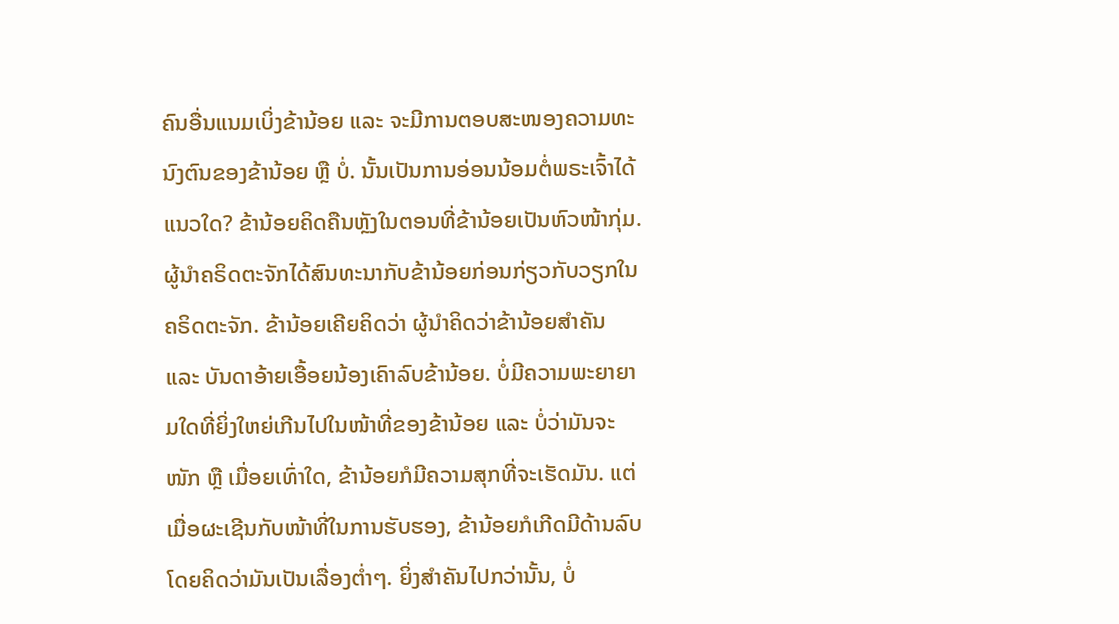ຄົນອື່ນແນມເບິ່ງຂ້ານ້ອຍ ແລະ ຈະມີການຕອບສະໜອງຄວາມທະນົງຕົນຂອງຂ້ານ້ອຍ ຫຼື ບໍ່. ນັ້ນເປັນການອ່ອນນ້ອມຕໍ່ພຣະເຈົ້າໄດ້ແນວໃດ? ຂ້ານ້ອຍຄິດຄືນຫຼັງໃນຕອນທີ່ຂ້ານ້ອຍເປັນຫົວໜ້າກຸ່ມ. ຜູ້ນໍາຄຣິດຕະຈັກໄດ້ສົນທະນາກັບຂ້ານ້ອຍກ່ອນກ່ຽວກັບວຽກໃນຄຣິດຕະຈັກ. ຂ້ານ້ອຍເຄີຍຄິດວ່າ ຜູ້ນໍາຄິດວ່າຂ້ານ້ອຍສໍາຄັນ ແລະ ບັນດາອ້າຍເອື້ອຍນ້ອງເຄົາລົບຂ້ານ້ອຍ. ບໍ່ມີຄວາມພະຍາຍາມໃດທີ່ຍິ່ງໃຫຍ່ເກີນໄປໃນໜ້າທີ່ຂອງຂ້ານ້ອຍ ແລະ ບໍ່ວ່າມັນຈະໜັກ ຫຼື ເມື່ອຍເທົ່າໃດ, ຂ້ານ້ອຍກໍມີຄວາມສຸກທີ່ຈະເຮັດມັນ. ແຕ່ເມື່ອຜະເຊີນກັບໜ້າທີ່ໃນການຮັບຮອງ, ຂ້ານ້ອຍກໍເກີດມີດ້ານລົບ ໂດຍຄິດວ່າມັນເປັນເລື່ອງຕໍ່າໆ. ຍິ່ງສໍາຄັນໄປກວ່ານັ້ນ, ບໍ່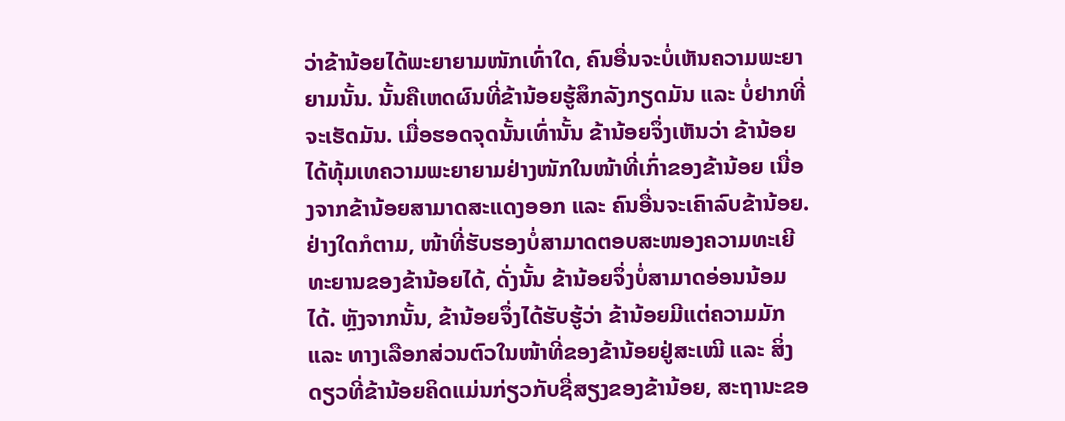ວ່າຂ້ານ້ອຍໄດ້ພະຍາຍາມໜັກເທົ່າໃດ, ຄົນອື່ນຈະບໍ່ເຫັນຄວາມພະຍາຍາມນັ້ນ. ນັ້ນຄືເຫດຜົນທີ່ຂ້ານ້ອຍຮູ້ສຶກລັງກຽດມັນ ແລະ ບໍ່ຢາກທີ່ຈະເຮັດມັນ. ເມື່ອຮອດຈຸດນັ້ນເທົ່ານັ້ນ ຂ້ານ້ອຍຈຶ່ງເຫັນວ່າ ຂ້ານ້ອຍໄດ້ທຸ້ມເທຄວາມພະຍາຍາມຢ່າງໜັກໃນໜ້າທີ່ເກົ່າຂອງຂ້ານ້ອຍ ເນື່ອງຈາກຂ້ານ້ອຍສາມາດສະແດງອອກ ແລະ ຄົນອື່ນຈະເຄົາລົບຂ້ານ້ອຍ. ຢ່າງໃດກໍຕາມ, ໜ້າທີ່ຮັບຮອງບໍ່ສາມາດຕອບສະໜອງຄວາມທະເຍີທະຍານຂອງຂ້ານ້ອຍໄດ້, ດັ່ງນັ້ນ ຂ້ານ້ອຍຈຶ່ງບໍ່ສາມາດອ່ອນນ້ອມໄດ້. ຫຼັງຈາກນັ້ນ, ຂ້ານ້ອຍຈຶ່ງໄດ້ຮັບຮູ້ວ່າ ຂ້ານ້ອຍມີແຕ່ຄວາມມັກ ແລະ ທາງເລືອກສ່ວນຕົວໃນໜ້າທີ່ຂອງຂ້ານ້ອຍຢູ່ສະເໝີ ແລະ ສິ່ງດຽວທີ່ຂ້ານ້ອຍຄິດແມ່ນກ່ຽວກັບຊື່ສຽງຂອງຂ້ານ້ອຍ, ສະຖານະຂອ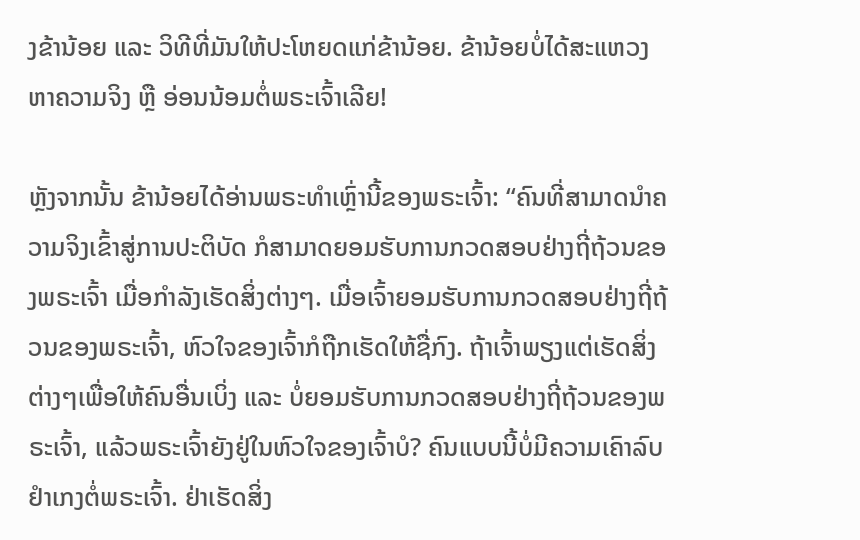ງຂ້ານ້ອຍ ແລະ ວິທີທີ່ມັນໃຫ້ປະໂຫຍດແກ່ຂ້ານ້ອຍ. ຂ້ານ້ອຍບໍ່ໄດ້ສະແຫວງຫາຄວາມຈິງ ຫຼື ອ່ອນນ້ອມຕໍ່ພຣະເຈົ້າເລີຍ!

ຫຼັງຈາກນັ້ນ ຂ້ານ້ອຍໄດ້ອ່ານພຣະທໍາເຫຼົ່ານີ້ຂອງພຣະເຈົ້າ: “ຄົນທີ່ສາມາດນໍາຄວາມຈິງເຂົ້າສູ່ການປະຕິບັດ ກໍສາມາດຍອມຮັບການກວດສອບຢ່າງຖີ່ຖ້ວນຂອງພຣະເຈົ້າ ເມື່ອກຳລັງເຮັດສິ່ງຕ່າງໆ. ເມື່ອເຈົ້າຍອມຮັບການກວດສອບຢ່າງຖີ່ຖ້ວນຂອງພຣະເຈົ້າ, ຫົວໃຈຂອງເຈົ້າກໍຖືກເຮັດໃຫ້ຊື່ກົງ. ຖ້າເຈົ້າພຽງແຕ່ເຮັດສິ່ງຕ່າງໆເພື່ອໃຫ້ຄົນອື່ນເບິ່ງ ແລະ ບໍ່ຍອມຮັບການກວດສອບຢ່າງຖີ່ຖ້ວນຂອງພຣະເຈົ້າ, ແລ້ວພຣະເຈົ້າຍັງຢູ່ໃນຫົວໃຈຂອງເຈົ້າບໍ? ຄົນແບບນີ້ບໍ່ມີຄວາມເຄົາລົບຢຳເກງຕໍ່ພຣະເຈົ້າ. ຢ່າເຮັດສິ່ງ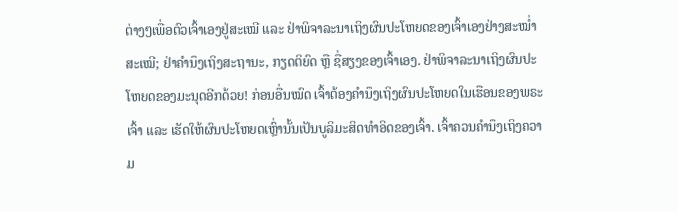ຕ່າງໆເພື່ອຕົວເຈົ້າເອງຢູ່ສະເໝີ ແລະ ຢ່າພິຈາລະນາເຖິງຜົນປະໂຫຍດຂອງເຈົ້າເອງຢ່າງສະໝໍ່າສະເໝີ; ຢ່າຄຳນຶງເຖິງສະຖານະ, ກຽດຕິຍົດ ຫຼື ຊື່ສຽງຂອງເຈົ້າເອງ. ຢ່າພິຈາລະນາເຖິງຜົນປະໂຫຍດຂອງມະນຸດອີກດ້ວຍ! ກ່ອນອື່ນໝົດ ເຈົ້າຕ້ອງຄຳນຶງເຖິງຜົນປະໂຫຍດໃນເຮືອນຂອງພຣະເຈົ້າ ແລະ ເຮັດໃຫ້ຜົນປະໂຫຍດເຫຼົ່ານັ້ນເປັນບູລິມະສິດທຳອິດຂອງເຈົ້າ. ເຈົ້າຄວນຄຳນຶງເຖິງຄວາມ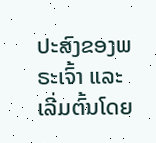ປະສົງຂອງພຣະເຈົ້າ ແລະ ເລີ່ມຕົ້ນໂດຍ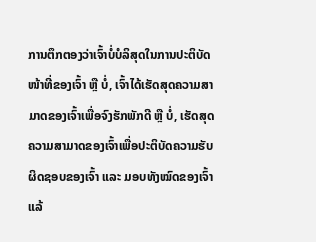ການຕຶກຕອງວ່າເຈົ້າບໍ່ບໍລິສຸດໃນການປະຕິບັດໜ້າທີ່ຂອງເຈົ້າ ຫຼື ບໍ່, ເຈົ້າໄດ້ເຮັດສຸດຄວາມສາມາດຂອງເຈົ້າເພື່ອຈົງຮັກພັກດີ ຫຼື ບໍ່, ເຮັດສຸດຄວາມສາມາດຂອງເຈົ້າເພື່ອປະຕິບັດຄວາມຮັບຜິດຊອບຂອງເຈົ້າ ແລະ ມອບທັງໝົດຂອງເຈົ້າແລ້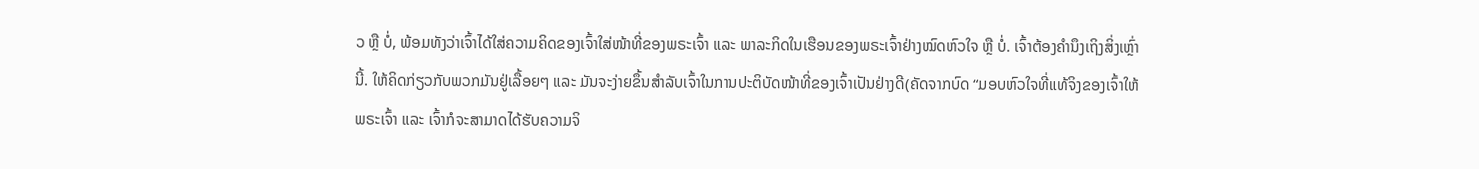ວ ຫຼື ບໍ່, ພ້ອມທັງວ່າເຈົ້າໄດ້ໃສ່ຄວາມຄິດຂອງເຈົ້າໃສ່ໜ້າທີ່ຂອງພຣະເຈົ້າ ແລະ ພາລະກິດໃນເຮືອນຂອງພຣະເຈົ້າຢ່າງໝົດຫົວໃຈ ຫຼື ບໍ່. ເຈົ້າຕ້ອງຄຳນຶງເຖິງສິ່ງເຫຼົ່ານີ້. ໃຫ້ຄິດກ່ຽວກັບພວກມັນຢູ່ເລື້ອຍໆ ແລະ ມັນຈະງ່າຍຂຶ້ນສຳລັບເຈົ້າໃນການປະຕິບັດໜ້າທີ່ຂອງເຈົ້າເປັນຢ່າງດີ(ຄັດຈາກບົດ “ມອບຫົວໃຈທີ່ແທ້ຈິງຂອງເຈົ້າໃຫ້ພຣະເຈົ້າ ແລະ ເຈົ້າກໍຈະສາມາດໄດ້ຮັບຄວາມຈິ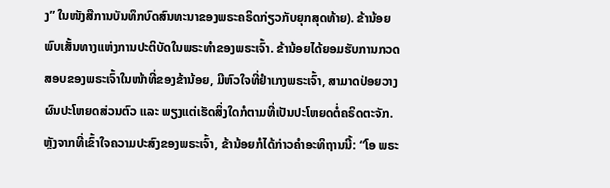ງ” ໃນໜັງສືການບັນທຶກບົດສົນທະນາຂອງພຣະຄຣິດກ່ຽວກັບຍຸກສຸດທ້າຍ). ຂ້ານ້ອຍພົບເສັ້ນທາງແຫ່ງການປະຕິບັດໃນພຣະທໍາຂອງພຣະເຈົ້າ. ຂ້ານ້ອຍໄດ້ຍອມຮັບການກວດສອບຂອງພຣະເຈົ້າໃນໜ້າທີ່ຂອງຂ້ານ້ອຍ, ມີຫົວໃຈທີ່ຢໍາເກງພຣະເຈົ້າ, ສາມາດປ່ອຍວາງຜົນປະໂຫຍດສ່ວນຕົວ ແລະ ພຽງແຕ່ເຮັດສິ່ງໃດກໍຕາມທີ່ເປັນປະໂຫຍດຕໍ່ຄຣິດຕະຈັກ. ຫຼັງຈາກທີ່ເຂົ້າໃຈຄວາມປະສົງຂອງພຣະເຈົ້າ, ຂ້ານ້ອຍກໍໄດ້ກ່າວຄໍາອະທິຖານນີ້: “ໂອ ພຣະ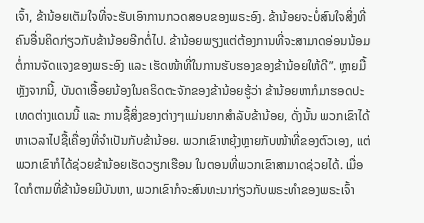ເຈົ້າ, ຂ້ານ້ອຍເຕັມໃຈທີ່ຈະຮັບເອົາການກວດສອບຂອງພຣະອົງ. ຂ້ານ້ອຍຈະບໍ່ສົນໃຈສິ່ງທີ່ຄົນອື່ນຄິດກ່ຽວກັບຂ້ານ້ອຍອີກຕໍ່ໄປ. ຂ້ານ້ອຍພຽງແຕ່ຕ້ອງການທີ່ຈະສາມາດອ່ອນນ້ອມຕໍ່ການຈັດແຈງຂອງພຣະອົງ ແລະ ເຮັດໜ້າທີ່ໃນການຮັບຮອງຂອງຂ້ານ້ອຍໃຫ້ດີ”. ຫຼາຍມື້ຫຼັງຈາກນີ້, ບັນດາເອື້ອຍນ້ອງໃນຄຣິດຕະຈັກຂອງຂ້ານ້ອຍຮູ້ວ່າ ຂ້ານ້ອຍຫາກໍມາຮອດປະເທດຕ່າງແດນນີ້ ແລະ ການຊື້ສິ່ງຂອງຕ່າງໆແມ່ນຍາກສໍາລັບຂ້ານ້ອຍ, ດັ່ງນັ້ນ ພວກເຂົາໄດ້ຫາເວລາໄປຊື້ເຄື່ອງທີ່ຈໍາເປັນກັບຂ້ານ້ອຍ. ພວກເຂົາຫຍຸ້ງຫຼາຍກັບໜ້າທີ່ຂອງຕົວເອງ, ແຕ່ພວກເຂົາກໍໄດ້ຊ່ວຍຂ້ານ້ອຍເຮັດວຽກເຮືອນ ໃນຕອນທີ່ພວກເຂົາສາມາດຊ່ວຍໄດ້. ເມື່ອໃດກໍຕາມທີ່ຂ້ານ້ອຍມີບັນຫາ, ພວກເຂົາກໍຈະສົນທະນາກ່ຽວກັບພຣະທໍາຂອງພຣະເຈົ້າ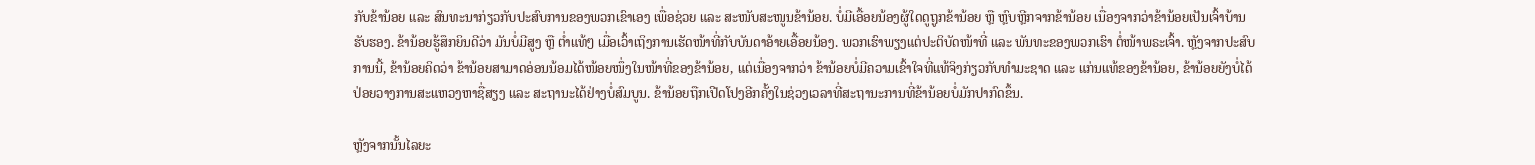ກັບຂ້ານ້ອຍ ແລະ ສົນທະນາກ່ຽວກັບປະສົບການຂອງພວກເຂົາເອງ ເພື່ອຊ່ວຍ ແລະ ສະໜັບສະໜູນຂ້ານ້ອຍ. ບໍ່ມີເອື້ອຍນ້ອງຜູ້ໃດດູຖູກຂ້ານ້ອຍ ຫຼື ຫຼົບຫຼີກຈາກຂ້ານ້ອຍ ເນື່ອງຈາກວ່າຂ້ານ້ອຍເປັນເຈົ້າບ້ານຮັບຮອງ. ຂ້ານ້ອຍຮູ້ສຶກຍິນດີວ່າ ມັນບໍ່ມີສູງ ຫຼື ຕໍ່າແທ້ໆ ເມື່ອເວົ້າເຖິງການເຮັດໜ້າທີ່ກັບບັນດາອ້າຍເອື້ອຍນ້ອງ. ພວກເຮົາພຽງແຕ່ປະຕິບັດໜ້າທີ່ ແລະ ພັນທະຂອງພວກເຮົາ ຕໍ່ໜ້າພຣະເຈົ້າ. ຫຼັງຈາກປະສົບການນີ້, ຂ້ານ້ອຍຄິດວ່າ ຂ້ານ້ອຍສາມາດອ່ອນນ້ອມໄດ້ໜ້ອຍໜຶ່ງໃນໜ້າທີ່ຂອງຂ້ານ້ອຍ, ແຕ່ເນື່ອງຈາກວ່າ ຂ້ານ້ອຍບໍ່ມີຄວາມເຂົ້າໃຈທີ່ແທ້ຈິງກ່ຽວກັບທໍາມະຊາດ ແລະ ແກ່ນແທ້ຂອງຂ້ານ້ອຍ, ຂ້ານ້ອຍຍັງບໍ່ໄດ້ປ່ອຍວາງການສະແຫວງຫາຊື່ສຽງ ແລະ ສະຖານະໄດ້ຢ່າງບໍ່ສົມບູນ. ຂ້ານ້ອຍຖືກເປີດໂປງອີກຄັ້ງໃນຊ່ວງເວລາທີ່ສະຖານະການທີ່ຂ້ານ້ອຍບໍ່ມັກປາກົດຂຶ້ນ.

ຫຼັງຈາກນັ້ນໄລຍະ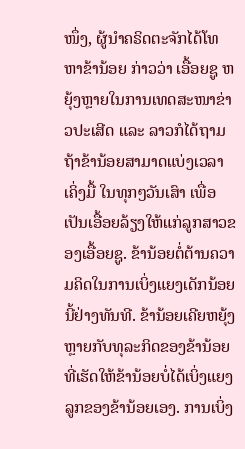ໜຶ່ງ, ຜູ້ນໍາຄຣິດຕະຈັກໄດ້ໂທຫາຂ້ານ້ອຍ ກ່າວວ່າ ເອື້ອຍຊູ ຫຍຸ້ງຫຼາຍໃນການເທດສະໜາຂ່າວປະເສີດ ແລະ ລາວກໍໄດ້ຖາມຖ້າຂ້ານ້ອຍສາມາດແບ່ງເວລາເຄິ່ງມື້ ໃນທຸກໆວັນເສົາ ເພື່ອເປັນເອື້ອຍລ້ຽງໃຫ້ແກ່ລູກສາວຂອງເອື້ອຍຊູ. ຂ້ານ້ອຍຕໍ່ຕ້ານຄວາມຄິດໃນການເບິ່ງແຍງເດັກນ້ອຍນີ້ຢ່າງທັນທີ. ຂ້ານ້ອຍເຄີຍຫຍຸ້ງຫຼາຍກັບທຸລະກິດຂອງຂ້ານ້ອຍ ທີ່ເຮັດໃຫ້ຂ້ານ້ອຍບໍ່ໄດ້ເບິ່ງແຍງລູກຂອງຂ້ານ້ອຍເອງ. ການເບິ່ງ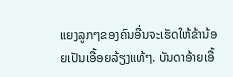ແຍງລູກໆຂອງຄົນອື່ນຈະເຮັດໃຫ້ຂ້ານ້ອຍເປັນເອື້ອຍລ້ຽງແທ້ໆ. ບັນດາອ້າຍເອື້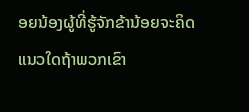ອຍນ້ອງຜູ້ທີ່ຮູ້ຈັກຂ້ານ້ອຍຈະຄິດແນວໃດຖ້າພວກເຂົາ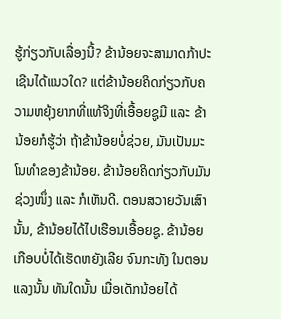ຮູ້ກ່ຽວກັບເລື່ອງນີ້? ຂ້ານ້ອຍຈະສາມາດກ້າປະເຊີນໄດ້ແນວໃດ? ແຕ່ຂ້ານ້ອຍຄິດກ່ຽວກັບຄວາມຫຍຸ້ງຍາກທີ່ແທ້ຈິງທີ່ເອື້ອຍຊູມີ ແລະ ຂ້ານ້ອຍກໍຮູ້ວ່າ ຖ້າຂ້ານ້ອຍບໍ່ຊ່ວຍ, ມັນເປັນມະໂນທໍາຂອງຂ້ານ້ອຍ. ຂ້ານ້ອຍຄິດກ່ຽວກັບມັນຊ່ວງໜຶ່ງ ແລະ ກໍເຫັນດີ. ຕອນສວາຍວັນເສົານັ້ນ, ຂ້ານ້ອຍໄດ້ໄປເຮືອນເອື້ອຍຊູ. ຂ້ານ້ອຍເກືອບບໍ່ໄດ້ເຮັດຫຍັງເລີຍ ຈົນກະທັງ ໃນຕອນແລງນັ້ນ ທັນໃດນັ້ນ ເມື່ອເດັກນ້ອຍໄດ້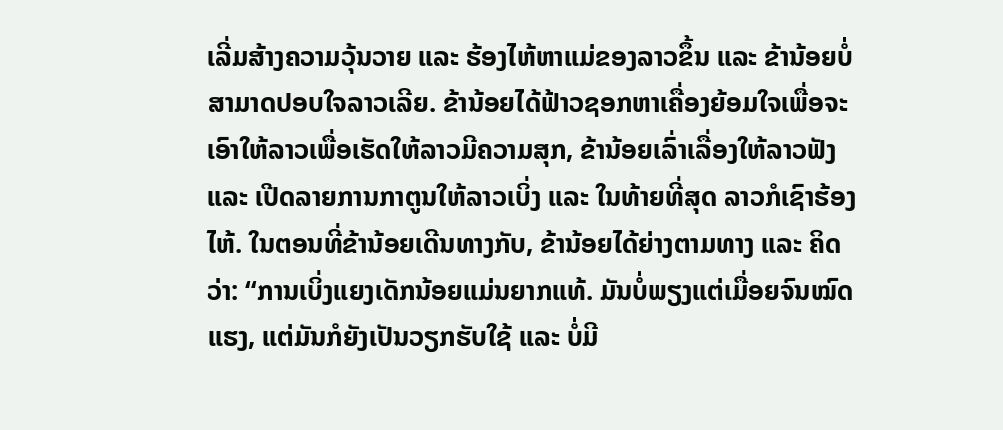ເລີ່ມສ້າງຄວາມວຸ້ນວາຍ ແລະ ຮ້ອງໄຫ້ຫາແມ່ຂອງລາວຂຶ້ນ ແລະ ຂ້ານ້ອຍບໍ່ສາມາດປອບໃຈລາວເລີຍ. ຂ້ານ້ອຍໄດ້ຟ້າວຊອກຫາເຄື່ອງຍ້ອມໃຈເພື່ອຈະເອົາໃຫ້ລາວເພື່ອເຮັດໃຫ້ລາວມີຄວາມສຸກ, ຂ້ານ້ອຍເລົ່າເລື່ອງໃຫ້ລາວຟັງ ແລະ ເປີດລາຍການກາຕູນໃຫ້ລາວເບິ່ງ ແລະ ໃນທ້າຍທີ່ສຸດ ລາວກໍເຊົາຮ້ອງໄຫ້. ໃນຕອນທີ່ຂ້ານ້ອຍເດີນທາງກັບ, ຂ້ານ້ອຍໄດ້ຍ່າງຕາມທາງ ແລະ ຄິດວ່າ: “ການເບິ່ງແຍງເດັກນ້ອຍແມ່ນຍາກແທ້. ມັນບໍ່ພຽງແຕ່ເມື່ອຍຈົນໝົດແຮງ, ແຕ່ມັນກໍຍັງເປັນວຽກຮັບໃຊ້ ແລະ ບໍ່ມີ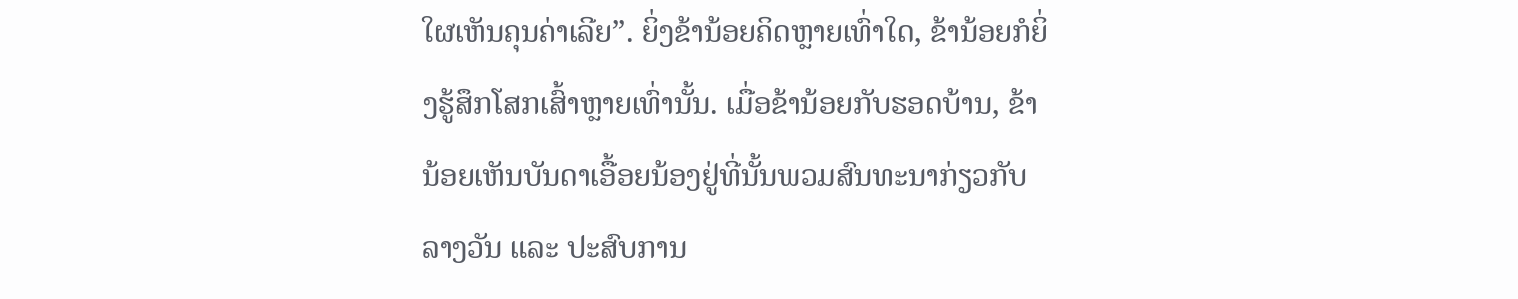ໃຜເຫັນຄຸນຄ່າເລີຍ”. ຍິ່ງຂ້ານ້ອຍຄິດຫຼາຍເທົ່າໃດ, ຂ້ານ້ອຍກໍຍິ່ງຮູ້ສຶກໂສກເສົ້າຫຼາຍເທົ່ານັ້ນ. ເມື່ອຂ້ານ້ອຍກັບຮອດບ້ານ, ຂ້ານ້ອຍເຫັນບັນດາເອື້ອຍນ້ອງຢູ່ທີ່ນັ້ນພວມສົນທະນາກ່ຽວກັບລາງວັນ ແລະ ປະສົບການ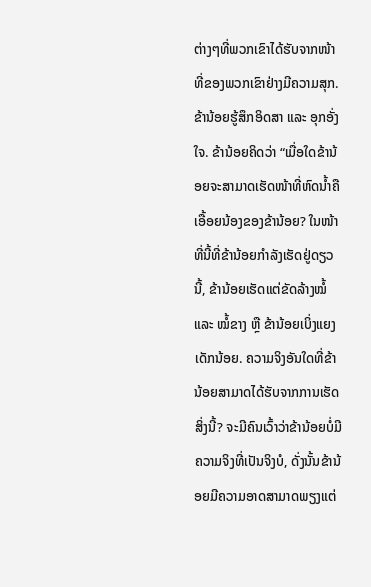ຕ່າງໆທີ່ພວກເຂົາໄດ້ຮັບຈາກໜ້າທີ່ຂອງພວກເຂົາຢ່າງມີຄວາມສຸກ. ຂ້ານ້ອຍຮູ້ສຶກອິດສາ ແລະ ອຸກອັ່ງໃຈ. ຂ້ານ້ອຍຄິດວ່າ “ເມື່ອໃດຂ້ານ້ອຍຈະສາມາດເຮັດໜ້າທີ່ຫົດນໍ້າຄືເອື້ອຍນ້ອງຂອງຂ້ານ້ອຍ? ໃນໜ້າທີ່ນີ້ທີ່ຂ້ານ້ອຍກໍາລັງເຮັດຢູ່ດຽວນີ້, ຂ້ານ້ອຍເຮັດແຕ່ຂັດລ້າງໝໍ້ ແລະ ໝໍ້ຂາງ ຫຼື ຂ້ານ້ອຍເບິ່ງແຍງເດັກນ້ອຍ. ຄວາມຈິງອັນໃດທີ່ຂ້ານ້ອຍສາມາດໄດ້ຮັບຈາກການເຮັດສິ່ງນີ້? ຈະມີຄົນເວົ້າວ່າຂ້ານ້ອຍບໍ່ມີຄວາມຈິງທີ່ເປັນຈິງບໍ, ດັ່ງນັ້ນຂ້ານ້ອຍມີຄວາມອາດສາມາດພຽງແຕ່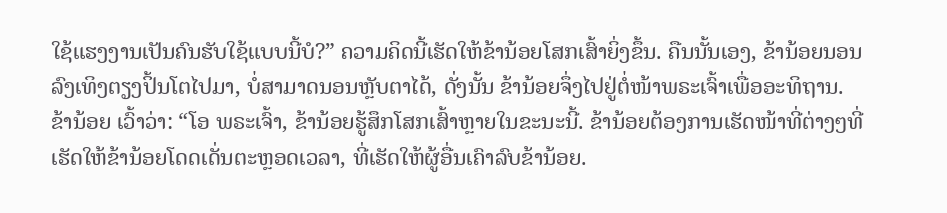ໃຊ້ແຮງງານເປັນຄົນຮັບໃຊ້ແບບນີ້ບໍ?” ຄວາມຄິດນີ້ເຮັດໃຫ້ຂ້ານ້ອຍໂສກເສົ້າຍິ່ງຂຶ້ນ. ຄືນນັ້ນເອງ, ຂ້ານ້ອຍນອນລົງເທິງຕຽງປິ້ນໂຕໄປມາ, ບໍ່ສາມາດນອນຫຼັບຕາໄດ້, ດັ່ງນັ້ນ ຂ້ານ້ອຍຈຶ່ງໄປຢູ່ຕໍ່ໜ້າພຣະເຈົ້າເພື່ອອະທິຖານ. ຂ້ານ້ອຍ ເວົ້າວ່າ: “ໂອ ພຣະເຈົ້າ, ຂ້ານ້ອຍຮູ້ສຶກໂສກເສົ້າຫຼາຍໃນຂະນະນີ້. ຂ້ານ້ອຍຕ້ອງການເຮັດໜ້າທີ່ຕ່າງໆທີ່ເຮັດໃຫ້ຂ້ານ້ອຍໂດດເດັ່ນຕະຫຼອດເວລາ, ທີ່ເຮັດໃຫ້ຜູ້ອື່ນເຄົາລົບຂ້ານ້ອຍ.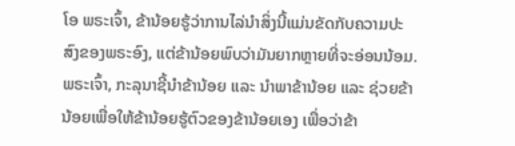ໂອ ພຣະເຈົ້າ, ຂ້ານ້ອຍຮູ້ວ່າການໄລ່ນໍາສິ່ງນີ້ແມ່ນຂັດກັບຄວາມປະສົງຂອງພຣະອົງ, ແຕ່ຂ້ານ້ອຍພົບວ່າມັນຍາກຫຼາຍທີ່ຈະອ່ອນນ້ອມ. ພຣະເຈົ້າ, ກະລຸນາຊີ້ນໍາຂ້ານ້ອຍ ແລະ ນໍາພາຂ້ານ້ອຍ ແລະ ຊ່ວຍຂ້ານ້ອຍເພື່ອໃຫ້ຂ້ານ້ອຍຮູ້ຕົວຂອງຂ້ານ້ອຍເອງ ເພື່ອວ່າຂ້າ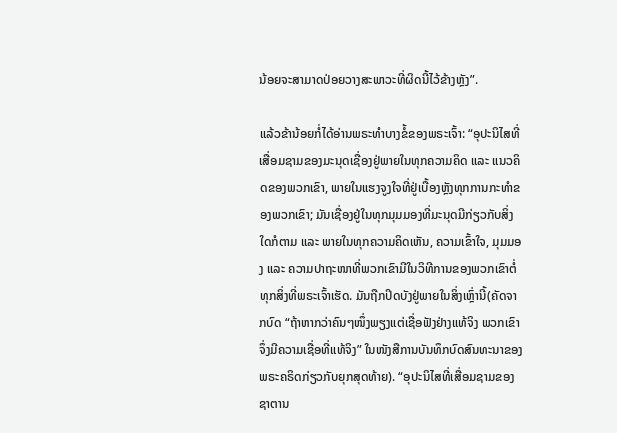ນ້ອຍຈະສາມາດປ່ອຍວາງສະພາວະທີ່ຜິດນີ້ໄວ້ຂ້າງຫຼັງ”.

ແລ້ວຂ້ານ້ອຍກໍ່ໄດ້ອ່ານພຣະທໍາບາງຂໍ້ຂອງພຣະເຈົ້າ: “ອຸປະນິໄສທີ່ເສື່ອມຊາມຂອງມະນຸດເຊື່ອງຢູ່ພາຍໃນທຸກຄວາມຄິດ ແລະ ແນວຄິດຂອງພວກເຂົາ, ພາຍໃນແຮງຈູງໃຈທີ່ຢູ່ເບື້ອງຫຼັງທຸກການກະທຳຂອງພວກເຂົາ; ມັນເຊື່ອງຢູ່ໃນທຸກມຸມມອງທີ່ມະນຸດມີກ່ຽວກັບສິ່ງໃດກໍຕາມ ແລະ ພາຍໃນທຸກຄວາມຄິດເຫັນ, ຄວາມເຂົ້າໃຈ, ມຸມມອງ ແລະ ຄວາມປາຖະໜາທີ່ພວກເຂົາມີໃນວິທີການຂອງພວກເຂົາຕໍ່ທຸກສິ່ງທີ່ພຣະເຈົ້າເຮັດ. ມັນຖືກປິດບັງຢູ່ພາຍໃນສິ່ງເຫຼົ່ານີ້(ຄັດຈາກບົດ “ຖ້າຫາກວ່າຄົນໆໜຶ່ງພຽງແຕ່ເຊື່ອຟັງຢ່າງແທ້ຈິງ ພວກເຂົາຈຶ່ງມີຄວາມເຊື່ອທີ່ແທ້ຈິງ” ໃນໜັງສືການບັນທຶກບົດສົນທະນາຂອງພຣະຄຣິດກ່ຽວກັບຍຸກສຸດທ້າຍ). “ອຸປະນິໄສທີ່ເສື່ອມຊາມຂອງຊາຕານ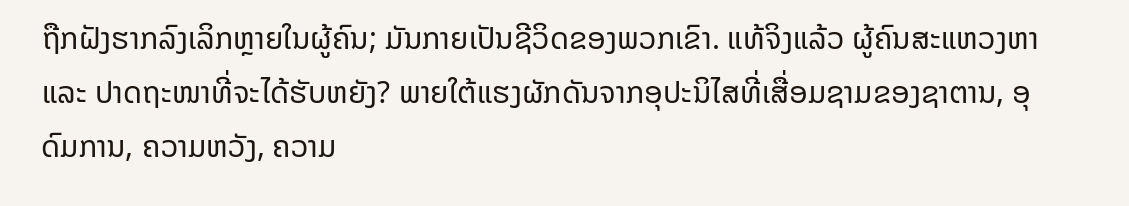ຖືກຝັງຮາກລົງເລິກຫຼາຍໃນຜູ້ຄົນ; ມັນກາຍເປັນຊີວິດຂອງພວກເຂົາ. ແທ້ຈິງແລ້ວ ຜູ້ຄົນສະແຫວງຫາ ແລະ ປາດຖະໜາທີ່ຈະໄດ້ຮັບຫຍັງ? ພາຍໃຕ້ແຮງຜັກດັນຈາກອຸປະນິໄສທີ່ເສື່ອມຊາມຂອງຊາຕານ, ອຸດົມການ, ຄວາມຫວັງ, ຄວາມ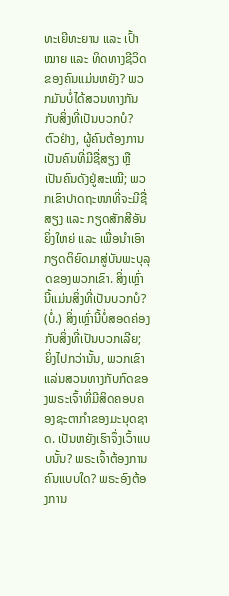ທະເຍີທະຍານ ແລະ ເປົ້າໝາຍ ແລະ ທິດທາງຊີວິດຂອງຄົນແມ່ນຫຍັງ? ພວກມັນບໍ່ໄດ້ສວນທາງກັນກັບສິ່ງທີ່ເປັນບວກບໍ? ຕົວຢ່າງ, ຜູ້ຄົນຕ້ອງການເປັນຄົນທີ່ມີຊື່ສຽງ ຫຼື ເປັນຄົນດັງຢູ່ສະເໝີ; ພວກເຂົາປາດຖະໜາທີ່ຈະມີຊື່ສຽງ ແລະ ກຽດສັກສີອັນຍິ່ງໃຫຍ່ ແລະ ເພື່ອນຳເອົາກຽດຕິຍົດມາສູ່ບັນພະບຸລຸດຂອງພວກເຂົາ. ສິ່ງເຫຼົ່ານີ້ແມ່ນສິ່ງທີ່ເປັນບວກບໍ? (ບໍ່.) ສິ່ງເຫຼົ່ານີ້ບໍ່ສອດຄ່ອງກັບສິ່ງທີ່ເປັນບວກເລີຍ; ຍິ່ງໄປກວ່ານັ້ນ, ພວກເຂົາແລ່ນສວນທາງກັບກົດຂອງພຣະເຈົ້າທີ່ມີສິດຄອບຄອງຊະຕາກໍາຂອງມະນຸດຊາດ. ເປັນຫຍັງເຮົາຈຶ່ງເວົ້າແບບນັ້ນ? ພຣະເຈົ້າຕ້ອງການຄົນແບບໃດ? ພຣະອົງຕ້ອງການ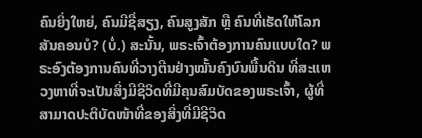ຄົນຍິ່ງໃຫຍ່, ຄົນມີຊື່ສຽງ, ຄົນສູງສັກ ຫຼື ຄົນທີ່ເຮັດໃຫ້ໂລກສັນຄອນບໍ? (ບໍ່.) ສະນັ້ນ, ພຣະເຈົ້າຕ້ອງການຄົນແບບໃດ? ພຣະອົງຕ້ອງການຄົນທີ່ວາງຕີນຢ່າງໝັ້ນຄົງບົນພື້ນດິນ ທີ່ສະແຫວງຫາທີ່ຈະເປັນສິ່ງມີຊີວິດທີ່ມີຄຸນສົມບັດຂອງພຣະເຈົ້າ, ຜູ້ທີ່ສາມາດປະຕິບັດໜ້າທີ່ຂອງສິ່ງທີ່ມີຊີວິດ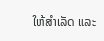ໃຫ້ສຳເລັດ ແລະ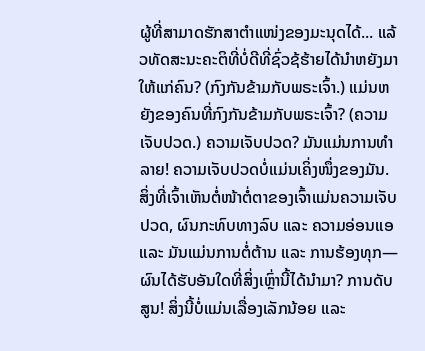ຜູ້ທີ່ສາມາດຮັກສາຕຳແໜ່ງຂອງມະນຸດໄດ້... ແລ້ວທັດສະນະຄະຕິທີ່ບໍ່ດີທີ່ຊົ່ວຊ້ຮ້າຍໄດ້ນໍາຫຍັງມາໃຫ້ແກ່ຄົນ? (ກົງກັນຂ້າມກັບພຣະເຈົ້າ.) ແມ່ນຫຍັງຂອງຄົນທີ່ກົງກັນຂ້າມກັບພຣະເຈົ້າ? (ຄວາມເຈັບປວດ.) ຄວາມເຈັບປວດ? ມັນແມ່ນການທໍາລາຍ! ຄວາມເຈັບປວດບໍ່ແມ່ນເຄິ່ງໜຶ່ງຂອງມັນ. ສິ່ງທີ່ເຈົ້າເຫັນຕໍ່ໜ້າຕໍ່ຕາຂອງເຈົ້າແມ່ນຄວາມເຈັບປວດ, ຜົນກະທົບທາງລົບ ແລະ ຄວາມອ່ອນແອ ແລະ ມັນແມ່ນການຕໍ່ຕ້ານ ແລະ ການຮ້ອງທຸກ—ຜົນໄດ້ຮັບອັນໃດທີ່ສິ່ງເຫຼົ່ານີ້ໄດ້ນໍາມາ? ການດັບສູນ! ສິ່ງນີ້ບໍ່ແມ່ນເລື່ອງເລັກນ້ອຍ ແລະ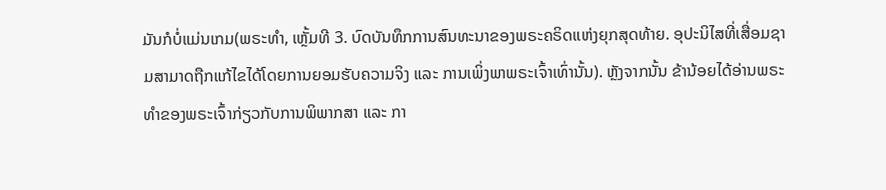ມັນກໍບໍ່ແມ່ນເກມ(ພຣະທຳ, ເຫຼັ້ມທີ 3. ບົດບັນທຶກການສົນທະນາຂອງພຣະຄຣິດແຫ່ງຍຸກສຸດທ້າຍ. ອຸປະນິໄສທີ່ເສື່ອມຊາມສາມາດຖືກແກ້ໄຂໄດ້ໂດຍການຍອມຮັບຄວາມຈິງ ແລະ ການເພິ່ງພາພຣະເຈົ້າເທົ່ານັ້ນ). ຫຼັງຈາກນັ້ນ ຂ້ານ້ອຍໄດ້ອ່ານພຣະທໍາຂອງພຣະເຈົ້າກ່ຽວກັບການພິພາກສາ ແລະ ກາ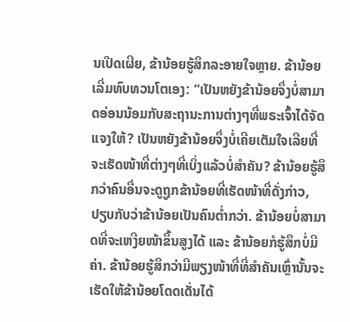ນເປີດເຜີຍ, ຂ້ານ້ອຍຮູ້ສຶກລະອາຍໃຈຫຼາຍ. ຂ້ານ້ອຍເລີ່ມທົບທວນໂຕເອງ: “ເປັນຫຍັງຂ້ານ້ອຍຈຶ່ງບໍ່ສາມາດອ່ອນນ້ອມກັບສະຖານະການຕ່າງໆທີ່ພຣະເຈົ້າໄດ້ຈັດແຈງໃຫ້? ເປັນຫຍັງຂ້ານ້ອຍຈຶ່ງບໍ່ເຄີຍເຕັມໃຈເລີຍທີ່ຈະເຮັດໜ້າທີ່ຕ່າງໆທີ່ເບິ່ງແລ້ວບໍ່ສໍາຄັນ? ຂ້ານ້ອຍຮູ້ສຶກວ່າຄົນອື່ນຈະດູຖູກຂ້ານ້ອຍທີ່ເຮັດໜ້າທີ່ດັ່ງກ່າວ, ປຽບກັບວ່າຂ້ານ້ອຍເປັນຄົນຕໍ່າກວ່າ. ຂ້ານ້ອຍບໍ່ສາມາດທີ່ຈະເຫງີຍໜ້າຂຶ້ນສູງໄດ້ ແລະ ຂ້ານ້ອຍກໍຮູ້ສຶກບໍ່ມີຄ່າ. ຂ້ານ້ອຍຮູ້ສຶກວ່າມີພຽງໜ້າທີ່ທີ່ສໍາຄັນເຫຼົ່ານັ້ນຈະເຮັດໃຫ້ຂ້ານ້ອຍໂດດເດັ່ນໄດ້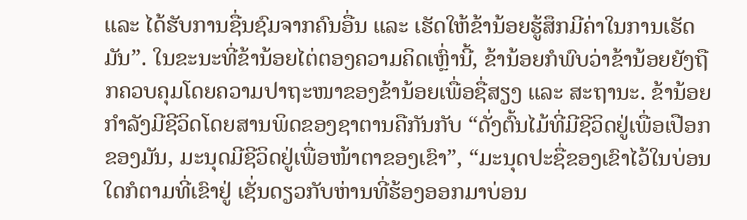ແລະ ໄດ້ຮັບການຊື່ນຊົມຈາກຄົນອື່ນ ແລະ ເຮັດໃຫ້ຂ້ານ້ອຍຮູ້ສຶກມີຄ່າໃນການເຮັດມັນ”. ໃນຂະນະທີ່ຂ້ານ້ອຍໄຕ່ຕອງຄວາມຄິດເຫຼົ່ານີ້, ຂ້ານ້ອຍກໍພົບວ່າຂ້ານ້ອຍຍັງຖືກຄວບຄຸມໂດຍຄວາມປາຖະໜາຂອງຂ້ານ້ອຍເພື່ອຊື່ສຽງ ແລະ ສະຖານະ. ຂ້ານ້ອຍກໍາລັງມີຊີວິດໂດຍສານພິດຂອງຊາຕານຄືກັນກັບ “ດັ່ງຕົ້ນໄມ້ທີ່ມີຊີວິດຢູ່ເພື່ອເປືອກຂອງມັນ, ມະນຸດມີຊີວິດຢູ່ເພື່ອໜ້າຕາຂອງເຂົາ”, “ມະນຸດປະຊື່ຂອງເຂົາໄວ້ໃນບ່ອນໃດກໍຕາມທີ່ເຂົາຢູ່ ເຊັ່ນດຽວກັບຫ່ານທີ່ຮ້ອງອອກມາບ່ອນ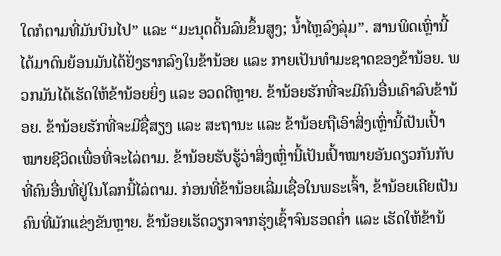ໃດກໍຕາມທີ່ມັນບິນໄປ” ແລະ “ມະນຸດດິ້ນລົນຂຶ້ນສູງ; ນໍ້າໄຫຼລົງລຸ່ມ”. ສານພິດເຫຼົ່ານີ້ໄດ້ມາດົນຍ້ອນມັນໄດ້ຢັ່ງຮາກລົງໃນຂ້ານ້ອຍ ແລະ ກາຍເປັນທໍາມະຊາດຂອງຂ້ານ້ອຍ. ພວກມັນໄດ້ເຮັດໃຫ້ຂ້ານ້ອຍຍິ່ງ ແລະ ອວດດີຫຼາຍ. ຂ້ານ້ອຍຮັກທີ່ຈະມີຄົນອື່ນເຄົາລົບຂ້ານ້ອຍ. ຂ້ານ້ອຍຮັກທີ່ຈະມີຊື່ສຽງ ແລະ ສະຖານະ ແລະ ຂ້ານ້ອຍຖືເອົາສິ່ງເຫຼົ່ານີ້ເປັນເປົ້າໝາຍຊີວິດເພື່ອທີ່ຈະໄລ່ຕາມ. ຂ້ານ້ອຍຮັບຮູ້ວ່າສິ່ງເຫຼົ່ານີ້ເປັນເປົ້າໝາຍອັນດຽວກັນກັບທີ່ຄົນອື່ນທີ່ຢູ່ໃນໂລກນີ້ໄລ່ຕາມ. ກ່ອນທີ່ຂ້ານ້ອຍເລີ່ມເຊື່ອໃນພຣະເຈົ້າ, ຂ້ານ້ອຍເຄີຍເປັນຄົນທີ່ມັກແຂ່ງຂັນຫຼາຍ. ຂ້ານ້ອຍເຮັດວຽກຈາກຮຸ່ງເຊົ້າຈົນຮອດຄໍ່າ ແລະ ເຮັດໃຫ້ຂ້ານ້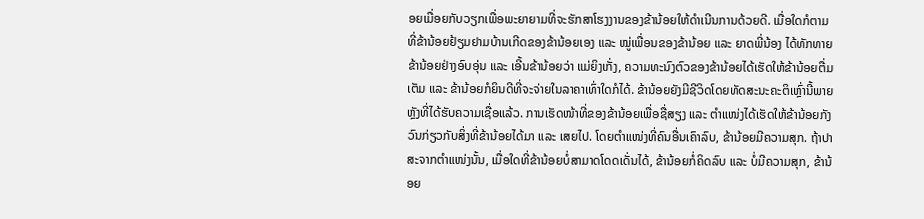ອຍເມື່ອຍກັບວຽກເພື່ອພະຍາຍາມທີ່ຈະຮັກສາໂຮງງານຂອງຂ້ານ້ອຍໃຫ້ດໍາເນີນການດ້ວຍດີ. ເມື່ອໃດກໍຕາມທີ່ຂ້ານ້ອຍຢ້ຽມຢາມບ້ານເກີດຂອງຂ້ານ້ອຍເອງ ແລະ ໝູ່ເພື່ອນຂອງຂ້ານ້ອຍ ແລະ ຍາດພີ່ນ້ອງ ໄດ້ທັກທາຍຂ້ານ້ອຍຢ່າງອົບອຸ່ນ ແລະ ເອີ້ນຂ້ານ້ອຍວ່າ ແມ່ຍິງເກັ່ງ, ຄວາມທະນົງຕົວຂອງຂ້ານ້ອຍໄດ້ເຮັດໃຫ້ຂ້ານ້ອຍຕື່ມເຕັມ ແລະ ຂ້ານ້ອຍກໍຍິນດີທີ່ຈະຈ່າຍໃນລາຄາເທົ່າໃດກໍໄດ້. ຂ້ານ້ອຍຍັງມີຊີວິດໂດຍທັດສະນະຄະຕິເຫຼົ່ານີ້ພາຍຫຼັງທີ່ໄດ້ຮັບຄວາມເຊື່ອແລ້ວ. ການເຮັດໜ້າທີ່ຂອງຂ້ານ້ອຍເພື່ອຊື່ສຽງ ແລະ ຕໍາແໜ່ງໄດ້ເຮັດໃຫ້ຂ້ານ້ອຍກັງວົນກ່ຽວກັບສິ່ງທີ່ຂ້ານ້ອຍໄດ້ມາ ແລະ ເສຍໄປ. ໂດຍຕໍາແໜ່ງທີ່ຄົນອື່ນເຄົາລົບ, ຂ້ານ້ອຍມີຄວາມສຸກ. ຖ້າປາສະຈາກຕຳແໜ່ງນັ້ນ, ເມື່ອໃດທີ່ຂ້ານ້ອຍບໍ່ສາມາດໂດດເດັ່ນໄດ້, ຂ້ານ້ອຍກໍ່ຄິດລົບ ແລະ ບໍ່ມີຄວາມສຸກ, ຂ້ານ້ອຍ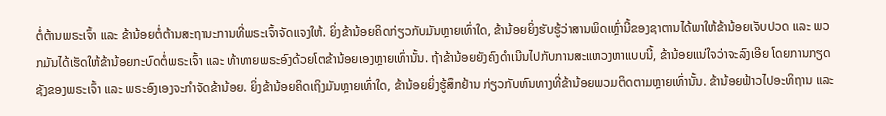ຕໍ່ຕ້ານພຣະເຈົ້າ ແລະ ຂ້ານ້ອຍຕໍ່ຕ້ານສະຖານະການທີ່ພຣະເຈົ້າຈັດແຈງໃຫ້. ຍິ່ງຂ້ານ້ອຍຄິດກ່ຽວກັບມັນຫຼາຍເທົ່າໃດ, ຂ້ານ້ອຍຍິ່ງຮັບຮູ້ວ່າສານພິດເຫຼົ່ານີ້ຂອງຊາຕານໄດ້ພາໃຫ້ຂ້ານ້ອຍເຈັບປວດ ແລະ ພວກມັນໄດ້ເຮັດໃຫ້ຂ້ານ້ອຍກະບົດຕໍ່ພຣະເຈົ້າ ແລະ ທ້າທາຍພຣະອົງດ້ວຍໂຕຂ້ານ້ອຍເອງຫຼາຍເທົ່ານັ້ນ. ຖ້າຂ້ານ້ອຍຍັງຄົງດໍາເນີນໄປກັບການສະແຫວງຫາແບບນີ້, ຂ້ານ້ອຍແນ່ໃຈວ່າຈະລົງເອີຍ ໂດຍການກຽດຊັງຂອງພຣະເຈົ້າ ແລະ ພຣະອົງເອງຈະກໍາຈັດຂ້ານ້ອຍ. ຍິ່ງຂ້ານ້ອຍຄິດເຖິງມັນຫຼາຍເທົ່າໃດ, ຂ້ານ້ອຍຍິ່ງຮູ້ສຶກຢ້ານ ກ່ຽວກັບຫົນທາງທີ່ຂ້ານ້ອຍພວມຕິດຕາມຫຼາຍເທົ່ານັ້ນ. ຂ້ານ້ອຍຟ້າວໄປອະທິຖານ ແລະ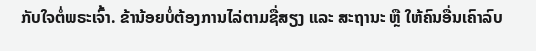ກັບໃຈຕໍ່ພຣະເຈົ້າ. ຂ້ານ້ອຍບໍ່ຕ້ອງການໄລ່ຕາມຊື່ສຽງ ແລະ ສະຖານະ ຫຼື ໃຫ້ຄົນອື່ນເຄົາລົບ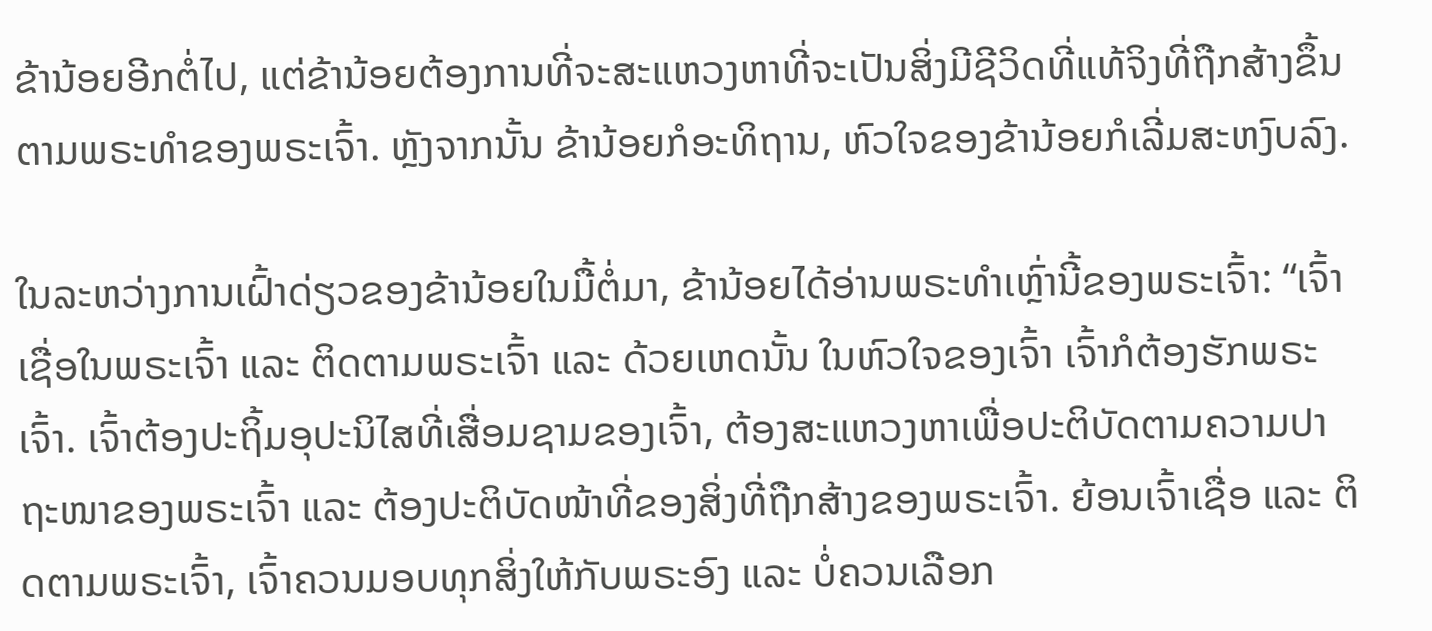ຂ້ານ້ອຍອີກຕໍ່ໄປ, ແຕ່ຂ້ານ້ອຍຕ້ອງການທີ່ຈະສະແຫວງຫາທີ່ຈະເປັນສິ່ງມີຊີວິດທີ່ແທ້ຈິງທີ່ຖືກສ້າງຂຶ້ນຕາມພຣະທໍາຂອງພຣະເຈົ້າ. ຫຼັງຈາກນັ້ນ ຂ້ານ້ອຍກໍອະທິຖານ, ຫົວໃຈຂອງຂ້ານ້ອຍກໍເລີ່ມສະຫງົບລົງ.

ໃນລະຫວ່າງການເຝົ້າດ່ຽວຂອງຂ້ານ້ອຍໃນມື້ຕໍ່ມາ, ຂ້ານ້ອຍໄດ້ອ່ານພຣະທໍາເຫຼົ່ານີ້ຂອງພຣະເຈົ້າ: “ເຈົ້າເຊື່ອໃນພຣະເຈົ້າ ແລະ ຕິດຕາມພຣະເຈົ້າ ແລະ ດ້ວຍເຫດນັ້ນ ໃນຫົວໃຈຂອງເຈົ້າ ເຈົ້າກໍຕ້ອງຮັກພຣະເຈົ້າ. ເຈົ້າຕ້ອງປະຖິ້ມອຸປະນິໄສທີ່ເສື່ອມຊາມຂອງເຈົ້າ, ຕ້ອງສະແຫວງຫາເພື່ອປະຕິບັດຕາມຄວາມປາຖະໜາຂອງພຣະເຈົ້າ ແລະ ຕ້ອງປະຕິບັດໜ້າທີ່ຂອງສິ່ງທີ່ຖືກສ້າງຂອງພຣະເຈົ້າ. ຍ້ອນເຈົ້າເຊື່ອ ແລະ ຕິດຕາມພຣະເຈົ້າ, ເຈົ້າຄວນມອບທຸກສິ່ງໃຫ້ກັບພຣະອົງ ແລະ ບໍ່ຄວນເລືອກ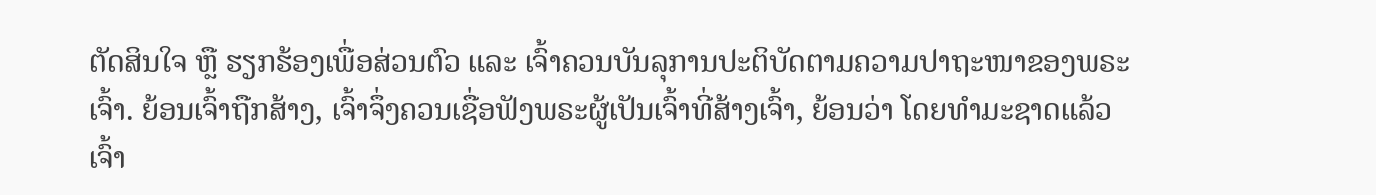ຕັດສິນໃຈ ຫຼື ຮຽກຮ້ອງເພື່ອສ່ວນຕົວ ແລະ ເຈົ້າຄວນບັນລຸການປະຕິບັດຕາມຄວາມປາຖະໜາຂອງພຣະເຈົ້າ. ຍ້ອນເຈົ້າຖືກສ້າງ, ເຈົ້າຈຶ່ງຄວນເຊື່ອຟັງພຣະຜູ້ເປັນເຈົ້າທີ່ສ້າງເຈົ້າ, ຍ້ອນວ່າ ໂດຍທຳມະຊາດແລ້ວ ເຈົ້າ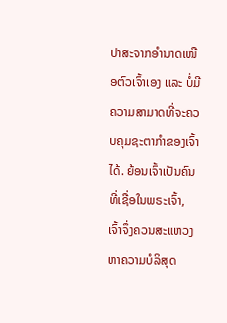ປາສະຈາກອຳນາດເໜືອຕົວເຈົ້າເອງ ແລະ ບໍ່ມີຄວາມສາມາດທີ່ຈະຄວບຄຸມຊະຕາກໍາຂອງເຈົ້າໄດ້. ຍ້ອນເຈົ້າເປັນຄົນທີ່ເຊື່ອໃນພຣະເຈົ້າ, ເຈົ້າຈຶ່ງຄວນສະແຫວງຫາຄວາມບໍລິສຸດ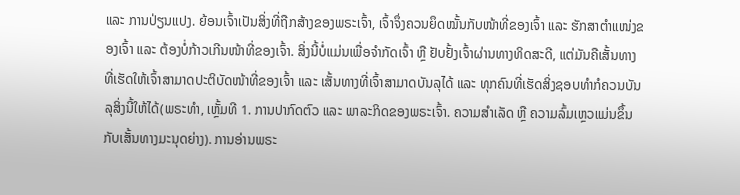ແລະ ການປ່ຽນແປງ. ຍ້ອນເຈົ້າເປັນສິ່ງທີ່ຖືກສ້າງຂອງພຣະເຈົ້າ, ເຈົ້າຈຶ່ງຄວນຍຶດໝັ້ນກັບໜ້າທີ່ຂອງເຈົ້າ ແລະ ຮັກສາຕໍາແໜ່ງຂອງເຈົ້າ ແລະ ຕ້ອງບໍ່ກ້າວເກີນໜ້າທີ່ຂອງເຈົ້າ. ສິ່ງນີ້ບໍ່ແມ່ນເພື່ອຈຳກັດເຈົ້າ ຫຼື ຢັບຢັ້ງເຈົ້າຜ່ານທາງທິດສະດີ, ແຕ່ມັນຄືເສັ້ນທາງທີ່ເຮັດໃຫ້ເຈົ້າສາມາດປະຕິບັດໜ້າທີ່ຂອງເຈົ້າ ແລະ ເສັ້ນທາງທີ່ເຈົ້າສາມາດບັນລຸໄດ້ ແລະ ທຸກຄົນທີ່ເຮັດສິ່ງຊອບທຳກໍຄວນບັນລຸສິ່ງນີ້ໃຫ້ໄດ້(ພຣະທຳ, ເຫຼັ້ມທີ 1. ການປາກົດຕົວ ແລະ ພາລະກິດຂອງພຣະເຈົ້າ. ຄວາມສຳເລັດ ຫຼື ຄວາມລົ້ມເຫຼວແມ່ນຂຶ້ນກັບເສັ້ນທາງມະນຸດຍ່າງ). ການອ່ານພຣະ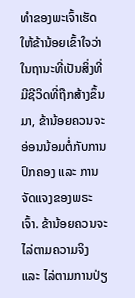ທໍາຂອງພະເຈົ້າເຮັດໃຫ້ຂ້ານ້ອຍເຂົ້າໃຈວ່າ ໃນຖານະທີ່ເປັນສິ່ງທີ່ມີຊີວິດທີ່ຖືກສ້າງຂຶ້ນມາ, ຂ້ານ້ອຍຄວນຈະອ່ອນນ້ອມຕໍ່ກັບການປົກຄອງ ແລະ ການຈັດແຈງຂອງພຣະເຈົ້າ. ຂ້ານ້ອຍຄວນຈະໄລ່ຕາມຄວາມຈິງ ແລະ ໄລ່ຕາມການປ່ຽ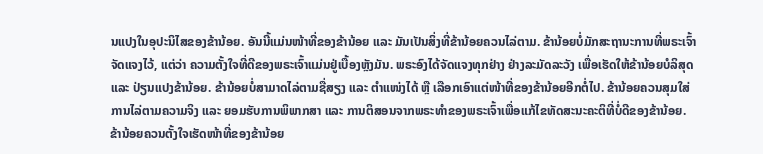ນແປງໃນອຸປະນິໄສຂອງຂ້ານ້ອຍ. ອັນນີ້ແມ່ນໜ້າທີ່ຂອງຂ້ານ້ອຍ ແລະ ມັນເປັນສິ່ງທີ່ຂ້ານ້ອຍຄວນໄລ່ຕາມ. ຂ້ານ້ອຍບໍ່ມັກສະຖານະການທີ່ພຣະເຈົ້າຈັດແຈງໄວ້, ແຕ່ວ່າ ຄວາມຕັ້ງໃຈທີ່ດີຂອງພຣະເຈົ້າແມ່ນຢູ່ເບື້ອງຫຼັງມັນ. ພຣະອົງໄດ້ຈັດແຈງທຸກຢ່າງ ຢ່າງລະມັດລະວັງ ເພື່ອເຮັດໃຫ້ຂ້ານ້ອຍບໍລິສຸດ ແລະ ປ່ຽນແປງຂ້ານ້ອຍ. ຂ້ານ້ອຍບໍ່ສາມາດໄລ່ຕາມຊື່ສຽງ ແລະ ຕຳແໜ່ງໄດ້ ຫຼື ເລືອກເອົາແຕ່ໜ້າທີ່ຂອງຂ້ານ້ອຍອີກຕໍ່ໄປ. ຂ້ານ້ອຍຄວນສຸມໃສ່ການໄລ່ຕາມຄວາມຈິງ ແລະ ຍອມຮັບການພິພາກສາ ແລະ ການຕິສອນຈາກພຣະທໍາຂອງພຣະເຈົ້າເພື່ອແກ້ໄຂທັດສະນະຄະຕິທີ່ບໍ່ດີຂອງຂ້ານ້ອຍ. ຂ້ານ້ອຍຄວນຕັ້ງໃຈເຮັດໜ້າທີ່ຂອງຂ້ານ້ອຍ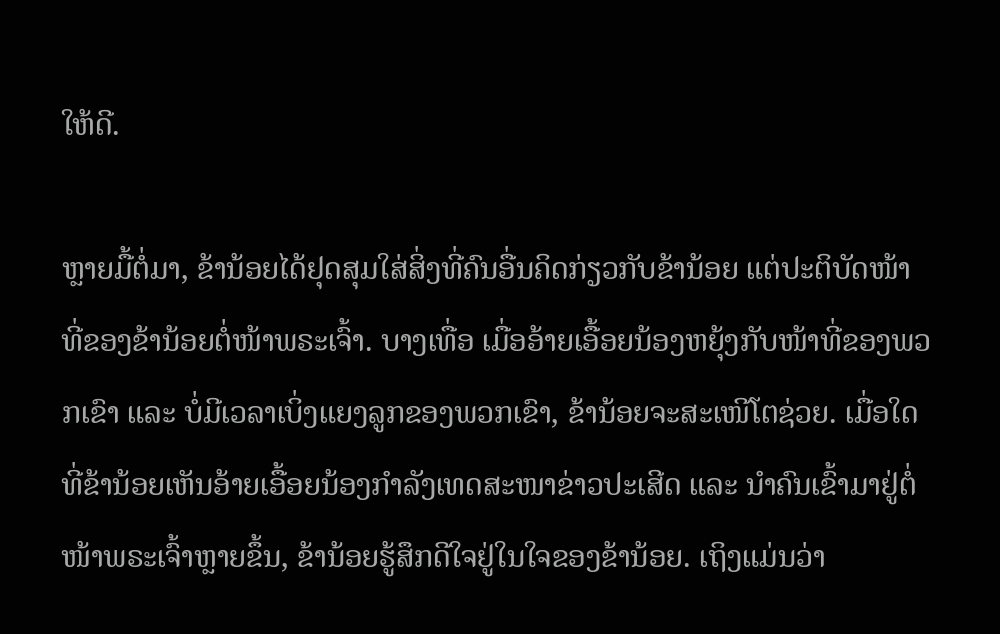ໃຫ້ດີ.

ຫຼາຍມື້ຕໍ່ມາ, ຂ້ານ້ອຍໄດ້ຢຸດສຸມໃສ່ສິ່ງທີ່ຄົນອື່ນຄິດກ່ຽວກັບຂ້ານ້ອຍ ແຕ່ປະຕິບັດໜ້າທີ່ຂອງຂ້ານ້ອຍຕໍ່ໜ້າພຣະເຈົ້າ. ບາງເທື່ອ ເມື່ອອ້າຍເອື້ອຍນ້ອງຫຍຸ້ງກັບໜ້າທີ່ຂອງພວກເຂົາ ແລະ ບໍ່ມີເວລາເບິ່ງແຍງລູກຂອງພວກເຂົາ, ຂ້ານ້ອຍຈະສະເໜີໂຕຊ່ວຍ. ເມື່ອໃດທີ່ຂ້ານ້ອຍເຫັນອ້າຍເອື້ອຍນ້ອງກໍາລັງເທດສະໜາຂ່າວປະເສີດ ແລະ ນໍາຄົນເຂົ້າມາຢູ່ຕໍ່ໜ້າພຣະເຈົ້າຫຼາຍຂຶ້ນ, ຂ້ານ້ອຍຮູ້ສຶກດີໃຈຢູ່ໃນໃຈຂອງຂ້ານ້ອຍ. ເຖິງແມ່ນວ່າ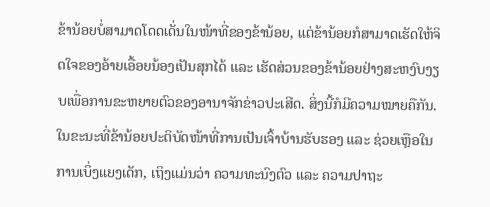ຂ້ານ້ອຍບໍ່ສາມາດໂດດເດັ່ນໃນໜ້າທີ່ຂອງຂ້ານ້ອຍ, ແຕ່ຂ້ານ້ອຍກໍສາມາດເຮັດໃຫ້ຈິດໃຈຂອງອ້າຍເອື້ອຍນ້ອງເປັນສຸກໄດ້ ແລະ ເຮັດສ່ວນຂອງຂ້ານ້ອຍຢ່າງສະຫງົບງຽບເພື່ອການຂະຫຍາຍຕົວຂອງອານາຈັກຂ່າວປະເສີດ. ສິ່ງນີ້ກໍມີຄວາມໝາຍຄືກັນ. ໃນຂະນະທີ່ຂ້ານ້ອຍປະຕິບັດໜ້າທີ່ການເປັນເຈົ້າບ້ານຮັບຮອງ ແລະ ຊ່ວຍເຫຼືອໃນການເບິ່ງແຍງເດັກ, ເຖິງແມ່ນວ່າ ຄວາມທະນົງຕົວ ແລະ ຄວາມປາຖະ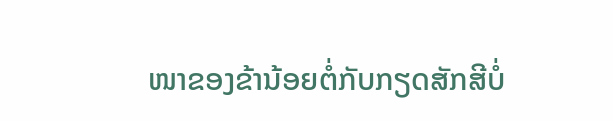ໜາຂອງຂ້ານ້ອຍຕໍ່ກັບກຽດສັກສີບໍ່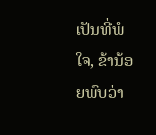ເປັນທີ່ພໍໃຈ, ຂ້ານ້ອຍພົບວ່າ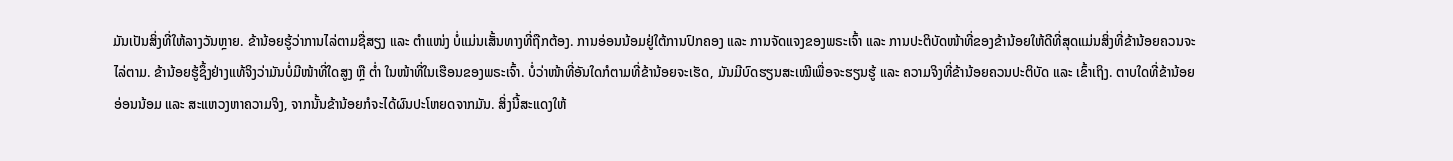ມັນເປັນສິ່ງທີ່ໃຫ້ລາງວັນຫຼາຍ. ຂ້ານ້ອຍຮູ້ວ່າການໄລ່ຕາມຊື່ສຽງ ແລະ ຕໍາແໜ່ງ ບໍ່ແມ່ນເສັ້ນທາງທີ່ຖືກຕ້ອງ. ການອ່ອນນ້ອມຢູ່ໃຕ້ການປົກຄອງ ແລະ ການຈັດແຈງຂອງພຣະເຈົ້າ ແລະ ການປະຕິບັດໜ້າທີ່ຂອງຂ້ານ້ອຍໃຫ້ດີທີ່ສຸດແມ່ນສິ່ງທີ່ຂ້ານ້ອຍຄວນຈະໄລ່ຕາມ. ຂ້ານ້ອຍຮູ້ຊຶ້ງຢ່າງແທ້ຈິງວ່າມັນບໍ່ມີໜ້າທີ່ໃດສູງ ຫຼື ຕໍ່າ ໃນໜ້າທີ່ໃນເຮືອນຂອງພຣະເຈົ້າ. ບໍ່ວ່າໜ້າທີ່ອັນໃດກໍຕາມທີ່ຂ້ານ້ອຍຈະເຮັດ, ມັນມີບົດຮຽນສະເໝີເພື່ອຈະຮຽນຮູ້ ແລະ ຄວາມຈິງທີ່ຂ້ານ້ອຍຄວນປະຕິບັດ ແລະ ເຂົ້າເຖິງ. ຕາບໃດທີ່ຂ້ານ້ອຍອ່ອນນ້ອມ ແລະ ສະແຫວງຫາຄວາມຈິງ, ຈາກນັ້ນຂ້ານ້ອຍກໍຈະໄດ້ຜົນປະໂຫຍດຈາກມັນ. ສິ່ງນີ້ສະແດງໃຫ້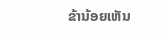ຂ້ານ້ອຍເຫັນ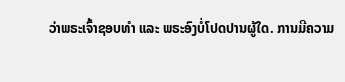ວ່າພຣະເຈົ້າຊອບທໍາ ແລະ ພຣະອົງບໍ່ໂປດປານຜູ້ໃດ. ການມີຄວາມ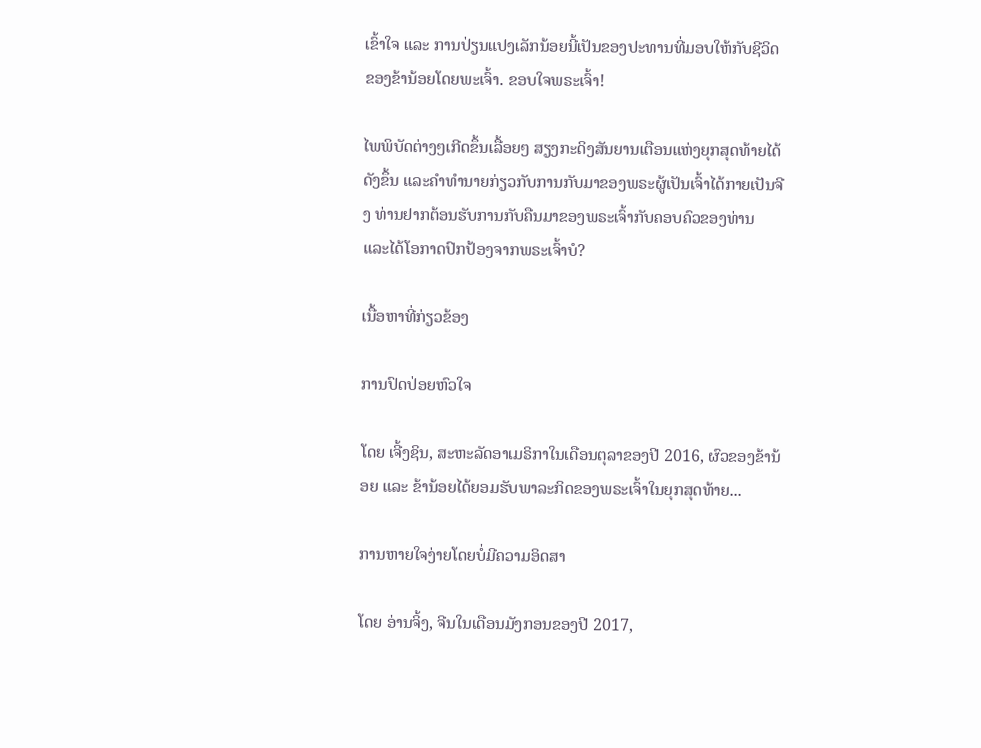ເຂົ້າໃຈ ແລະ ການປ່ຽນແປງເລັກນ້ອຍນີ້ເປັນຂອງປະທານທີ່ມອບໃຫ້ກັບຊີວິດຂອງຂ້ານ້ອຍໂດຍພະເຈົ້າ. ຂອບໃຈພຣະເຈົ້າ!

ໄພພິບັດຕ່າງໆເກີດຂຶ້ນເລື້ອຍໆ ສຽງກະດິງສັນຍານເຕືອນແຫ່ງຍຸກສຸດທ້າຍໄດ້ດັງຂຶ້ນ ແລະຄໍາທໍານາຍກ່ຽວກັບການກັບມາຂອງພຣະຜູ້ເປັນເຈົ້າໄດ້ກາຍເປັນຈີງ ທ່ານຢາກຕ້ອນຮັບການກັບຄືນມາຂອງພຣະເຈົ້າກັບຄອບຄົວຂອງທ່ານ ແລະໄດ້ໂອກາດປົກປ້ອງຈາກພຣະເຈົ້າບໍ?

ເນື້ອຫາທີ່ກ່ຽວຂ້ອງ

ການປົດປ່ອຍຫົວໃຈ

ໂດຍ ເຈີ້ງຊິນ, ສະຫະລັດອາເມຣິກາໃນເດືອນຕຸລາຂອງປີ 2016, ຜົວຂອງຂ້ານ້ອຍ ແລະ ຂ້ານ້ອຍໄດ້ຍອມຮັບພາລະກິດຂອງພຣະເຈົ້າໃນຍຸກສຸດທ້າຍ...

ການຫາຍໃຈງ່າຍໂດຍບໍ່ມີຄວາມອິດສາ

ໂດຍ ອ່ານຈິ້ງ, ຈີນໃນເດືອນມັງກອນຂອງປີ 2017,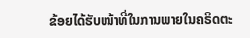ຂ້ອຍໄດ້ຮັບໜ້າທີ່ໃນການພາຍໃນຄຣິດຕະ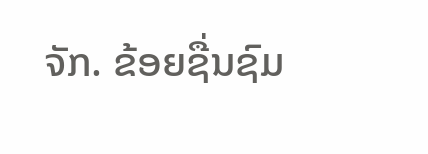ຈັກ. ຂ້ອຍຊື່ນຊົມ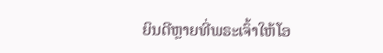ຍິນດີຫຼາຍທີ່ພຣະເຈົ້າໃຫ້ໂອ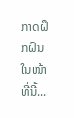ກາດຝຶກຝົນໃນໜ້າທີ່ນີ້...